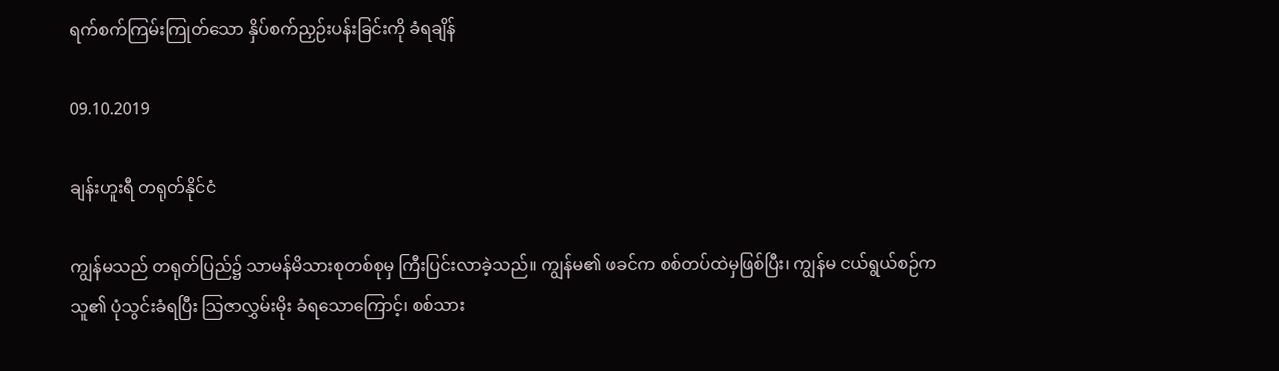ရက်စက်ကြမ်းကြုတ်သော နှိပ်စက်ညှဉ်းပန်းခြင်းကို ခံရချိန်

09.10.2019

ချန်းဟူးရီ တရုတ်နိုင်ငံ

ကျွန်မသည် တရုတ်ပြည်၌ သာမန်မိသားစုတစ်စုမှ ကြီးပြင်းလာခဲ့သည်။ ကျွန်မ၏ ဖခင်က စစ်တပ်ထဲမှဖြစ်ပြီး၊ ကျွန်မ ငယ်ရွယ်စဉ်က သူ၏ ပုံသွင်းခံရပြီး သြဇာလွှမ်းမိုး ခံရသောကြောင့်၊ စစ်သား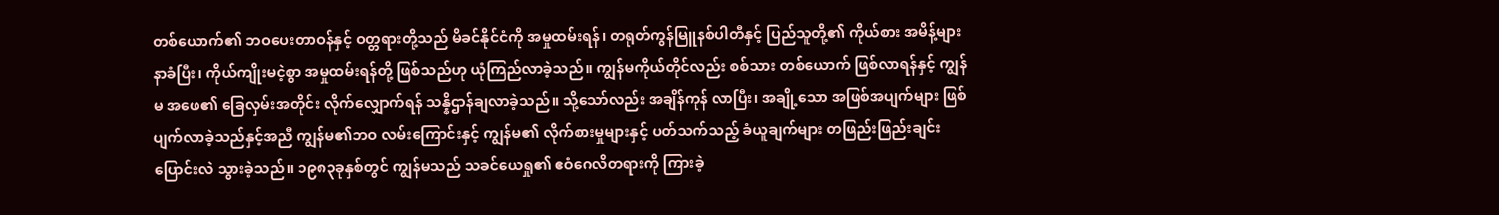တစ်ယောက်၏ ဘဝပေးတာဝန်နှင့် ဝတ္တရားတို့သည် မိခင်နိုင်ငံကို အမှုထမ်းရန်၊ တရုတ်ကွန်မြူနစ်ပါတီနှင့် ပြည်သူတို့၏ ကိုယ်စား အမိန့်များနာခံပြီး၊ ကိုယ်ကျိုးမငဲ့စွာ အမှုထမ်းရန်တို့ ဖြစ်သည်ဟု ယုံကြည်လာခဲ့သည်။ ကျွန်မကိုယ်တိုင်လည်း စစ်သား တစ်ယောက် ဖြစ်လာရန်နှင့် ကျွန်မ အဖေ၏ ခြေလှမ်းအတိုင်း လိုက်လျှောက်ရန် သန္နိဌာန်ချလာခဲ့သည်။ သို့သော်လည်း အချိန်ကုန် လာပြီး၊ အချို့သော အဖြစ်အပျက်များ ဖြစ်ပျက်လာခဲ့သည်နှင့်အညီ ကျွန်မ၏ဘဝ လမ်းကြောင်းနှင့် ကျွန်မ၏ လိုက်စားမှုများနှင့် ပတ်သက်သည့် ခံယူချက်များ တဖြည်းဖြည်းချင်း ပြောင်းလဲ သွားခဲ့သည်။ ၁၉၈၃ခုနှစ်တွင် ကျွန်မသည် သခင်ယေရှု၏ ဧဝံဂေလိတရားကို ကြားခဲ့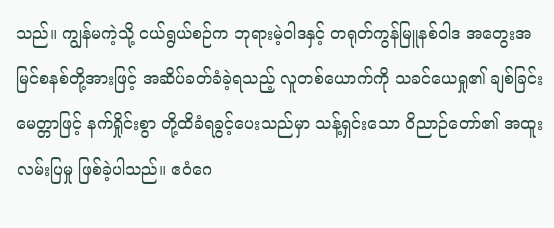သည်။ ကျွန်မကဲ့သို့ ငယ်ရွယ်စဉ်က ဘုရားမဲ့ဝါဒနှင့် တရုတ်ကွန်မြူနစ်ဝါဒ အတွေးအမြင်စနစ်တို့အားဖြင့် အဆိပ်ခတ်ခံခဲ့ရသည့် လူတစ်ယောက်ကို သခင်ယေရှု၏ ချစ်ခြင်းမေတ္တာဖြင့် နက်ရှိုင်းစွာ တို့ထိခံရခွင့်ပေးသည်မှာ သန့်ရှင်းသော ဝိညာဉ်တော်၏ အထူးလမ်းပြမှု ဖြစ်ခဲ့ပါသည်။ ဧဝံဂေ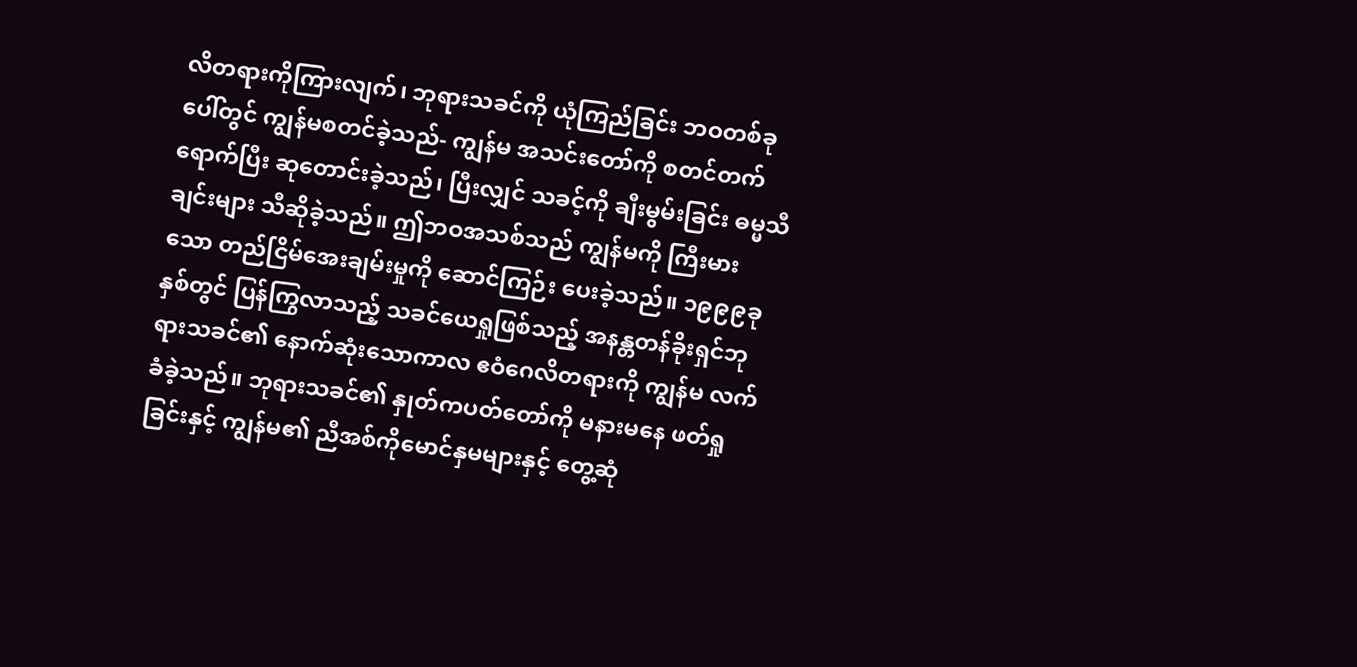လိတရားကိုကြားလျက်၊ ဘုရားသခင်ကို ယုံကြည်ခြင်း ဘဝတစ်ခုပေါ်တွင် ကျွန်မစတင်ခဲ့သည်- ကျွန်မ အသင်းတော်ကို စတင်တက်ရောက်ပြီး ဆုတောင်းခဲ့သည်၊ ပြီးလျှင် သခင့်ကို ချီးမွမ်းခြင်း ဓမ္မသီချင်းများ သီဆိုခဲ့သည်။ ဤဘဝအသစ်သည် ကျွန်မကို ကြီးမားသော တည်ငြိမ်အေးချမ်းမှုကို ဆောင်ကြဉ်း ပေးခဲ့သည်။ ၁၉၉၉ခုနှစ်တွင် ပြန်ကြွလာသည့် သခင်ယေရှုဖြစ်သည့် အနန္တတန်ခိုးရှင်ဘုရားသခင်၏ နောက်ဆုံးသောကာလ ဧဝံဂေလိတရားကို ကျွန်မ လက်ခံခဲ့သည်။ ဘုရားသခင်၏ နှုတ်ကပတ်တော်ကို မနားမနေ ဖတ်ရှုခြင်းနှင့် ကျွန်မ၏ ညီအစ်ကိုမောင်နှမများနှင့် တွေ့ဆုံ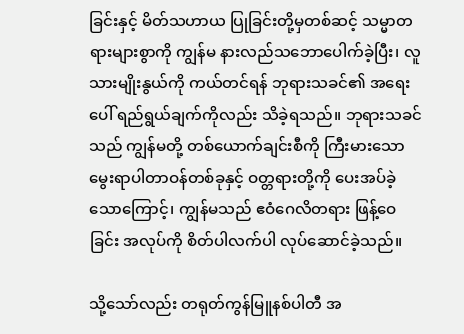ခြင်းနှင့် မိတ်သဟာယ ပြုခြင်းတို့မှတစ်ဆင့် သမ္မာတရားများစွာကို ကျွန်မ နားလည်သဘောပေါက်ခဲ့ပြီး၊ လူသားမျိုးနွယ်ကို ကယ်တင်ရန် ဘုရားသခင်၏ အရေးပေါ် ရည်ရွယ်ချက်ကိုလည်း သိခဲ့ရသည်။ ဘုရားသခင်သည် ကျွန်မတို့ တစ်ယောက်ချင်းစီကို ကြီးမားသော မွေးရာပါတာဝန်တစ်ခုနှင့် ဝတ္တရားတို့ကို ပေးအပ်ခဲ့သောကြောင့်၊ ကျွန်မသည် ဧဝံဂေလိတရား ဖြန့်ဝေခြင်း အလုပ်ကို စိတ်ပါလက်ပါ လုပ်ဆောင်ခဲ့သည်။

သို့သော်လည်း တရုတ်ကွန်မြူနစ်ပါတီ အ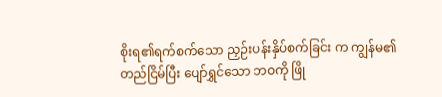စိုးရ၏ရက်စက်သော ညှဉ်းပန်းနှိပ်စက်ခြင်း က ကျွန်မ၏တည်ငြိမ်ပြီး ပျော်ရွှင်သော ဘဝကို ဖြို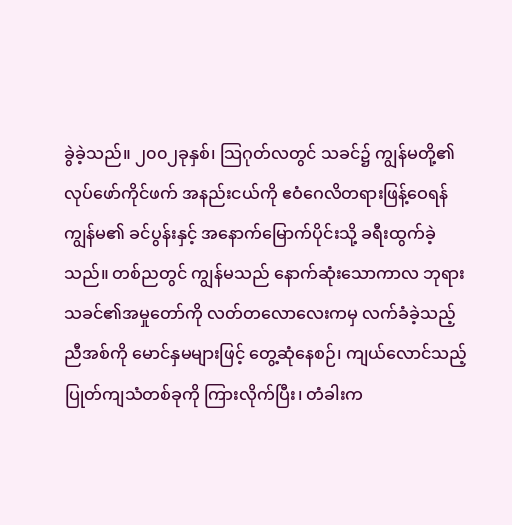ခွဲခဲ့သည်။ ၂၀၀၂ခုနှစ်၊ သြဂုတ်လတွင် သခင်၌ ကျွန်မတို့၏ လုပ်ဖော်ကိုင်ဖက် အနည်းငယ်ကို ဧဝံဂေလိတရားဖြန့်ဝေရန် ကျွန်မ၏ ခင်ပွန်းနှင့် အနောက်မြောက်ပိုင်းသို့ ခရီးထွက်ခဲ့သည်။ တစ်ညတွင် ကျွန်မသည် နောက်ဆုံးသောကာလ ဘုရားသခင်၏အမှုတော်ကို လတ်တလောလေးကမှ လက်ခံခဲ့သည့် ညီအစ်ကို မောင်နှမများဖြင့် တွေ့ဆုံနေစဉ်၊ ကျယ်လောင်သည့် ပြုတ်ကျသံတစ်ခုကို ကြားလိုက်ပြီး၊ တံခါးက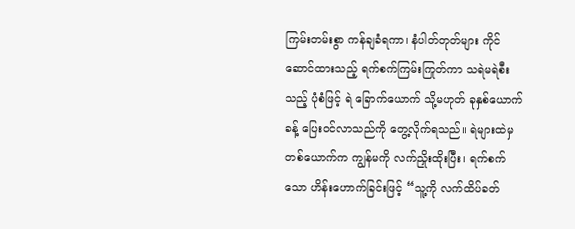ကြမ်းတမ်းစွာ ကန်ချခံရကာ၊ နံပါတ်တုတ်များ ကိုင်ဆောင်ထားသည့် ရက်စက်ကြမ်းကြုတ်ကာ သရဲမရဲစီးသည့် ပုံစံဖြင့် ရဲ ခြောက်ယောက် သို့မဟုတ် ခုနှစ်ယောက်ခန့် ပြေးဝင်လာသည်ကို တွေ့လိုက်ရသည်။ ရဲများထဲမှ တစ်ယောက်က ကျွန်မကို လက်ညှိုးထိုးပြီး၊ ရက်စက်သော ဟိန်းဟောက်ခြင်းဖြင့် “သူ့ကို လက်ထိပ်ခတ်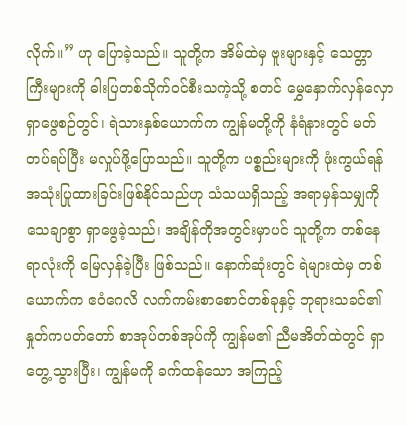လိုက်။” ဟု ပြောခဲ့သည်။ သူတို့က အိမ်ထဲမှ ဗူးများနှင့် သေတ္တာကြီးများကို ဓါးပြတစ်သိုက်ဝင်စီးသကဲ့သို့ စတင် မွှေနှောက်လှန်လှော ရှာဖွေစဉ်တွင်၊ ရဲသားနှစ်ယောက်က ကျွန်မတို့ကို နံရံနားတွင် မတ်တပ်ရပ်ပြီး မလှုပ်ဖို့ပြောသည်။ သူတို့က ပစ္စည်းများကို ဖုံးကွယ်ရန် အသုံးပြုထားခြင်းဖြစ်နိုင်သည်ဟု သံသယရှိသည့် အရာမှန်သမျှကို သေချာစွာ ရှာဖွေခဲ့သည်၊ အချိန်တိုအတွင်းမှာပင် သူတို့က တစ်နေရာလုံးကို မြေလှန်ခဲ့ပြီး ဖြစ်သည်။ နောက်ဆုံးတွင် ရဲများထဲမှ တစ်ယောက်က ဧဝံဂေလိ လက်ကမ်းစာစောင်တစ်ခုနှင့် ဘုရားသခင်၏နှုတ်ကပတ်တော် စာအုပ်တစ်အုပ်ကို ကျွန်မ၏ ညီမအိတ်ထဲတွင် ရှာတွေ့သွားပြီး၊ ကျွန်မကို ခက်ထန်သော အကြည့်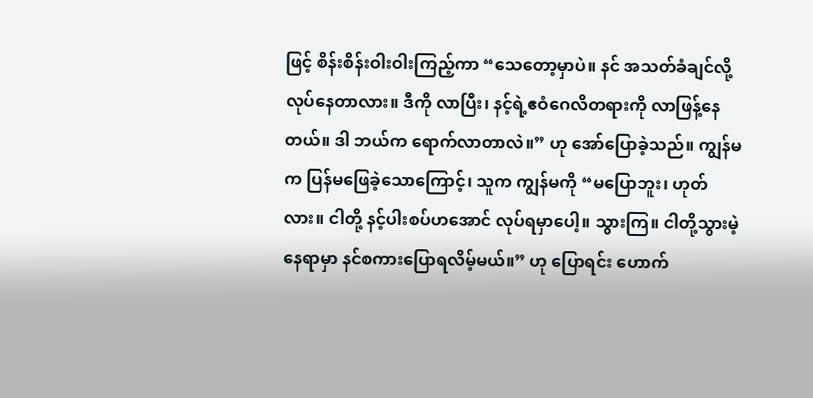ဖြင့် စိန်းစိန်းဝါးဝါးကြည့်ကာ “သေတော့မှာပဲ။ နင် အသတ်ခံချင်လို့ လုပ်နေတာလား။ ဒီကို လာပြီး၊ နင့်ရဲ့ဧဝံဂေလိတရားကို လာဖြန့်နေတယ်။ ဒါ ဘယ်က ရောက်လာတာလဲ။” ဟု အော်ပြောခဲ့သည်။ ကျွန်မက ပြန်မဖြေခဲ့သောကြောင့်၊ သူက ကျွန်မကို “မပြောဘူး၊ ဟုတ်လား။ ငါတို့ နင့်ပါးစပ်ဟအောင် လုပ်ရမှာပေါ့။ သွားကြ။ ငါတို့သွားမဲ့နေရာမှာ နင်စကားပြောရလိမ့်မယ်။” ဟု ပြောရင်း ဟောက်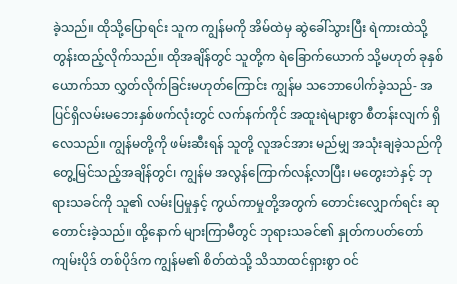ခဲ့သည်။ ထိုသို့ပြောရင်း သူက ကျွန်မကို အိမ်ထဲမှ ဆွဲခေါ်သွားပြီး ရဲကားထဲသို့ တွန်းထည့်လိုက်သည်။ ထိုအချိန်တွင် သူတို့က ရဲခြောက်ယောက် သို့မဟုတ် ခုနှစ်ယောက်သာ လွှတ်လိုက်ခြင်းမဟုတ်ကြောင်း ကျွန်မ သဘောပေါက်ခဲ့သည်- အပြင်ရှိလမ်းမဘေးနှစ်ဖက်လုံးတွင် လက်နက်ကိုင် အထူးရဲများစွာ စီတန်းလျက် ရှိလေသည်။ ကျွန်မတို့ကို ဖမ်းဆီးရန် သူတို့ လူအင်အား မည်မျှ အသုံးချခဲ့သည်ကို တွေ့မြင်သည့်အချိန်တွင်၊ ကျွန်မ အလွန်ကြောက်လန့်လာပြီး၊ မတွေးဘဲနှင့် ဘုရားသခင်ကို သူ၏ လမ်းပြမှုနှင့် ကွယ်ကာမှုတို့အတွက် တောင်းလျှောက်ရင်း ဆုတောင်းခဲ့သည်။ ထို့နောက် များကြာမီတွင် ဘုရားသခင်၏ နှုတ်ကပတ်တော် ကျမ်းပိုဒ် တစ်ပိုဒ်က ကျွန်မ၏ စိတ်ထဲသို့ သိသာထင်ရှားစွာ ဝင်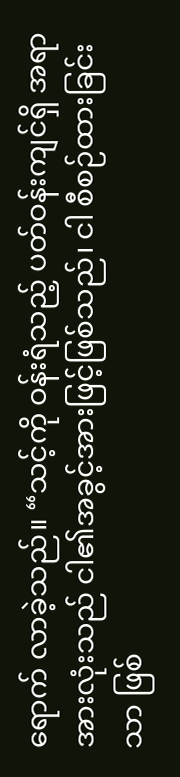ရောက် လာခဲ့သည်။ “သင့်ကို ဝန်းရံသည့် ပတ်ဝန်းကျင်ရှိ အရာအားလုံးသည် ငါ၏အခွင့်အားဖြင့်ဖြစ်သည်၊ ငါ စီစဉ်ထားခြင်းသာ ဖြစ်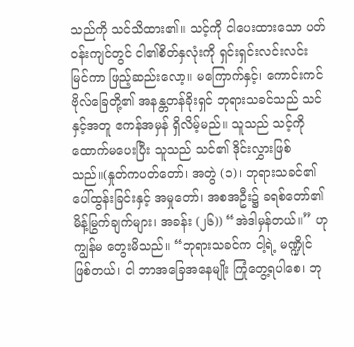သည်ကို သင်သိထား၏။ သင့်ကို ငါပေးထားသော ပတ်ဝန်းကျင်တွင် ငါ၏စိတ်နှလုံးကို ရှင်းရှင်းလင်းလင်း မြင်ကာ ဖြည့်ဆည်းလော့။ မကြောက်နှင့်၊ ကောင်းကင်ဗိုလ်ခြေတို့၏ အနန္တတန်ခိုးရှင် ဘုရားသခင်သည် သင်နှင့်အတူ ဧကန်အမှန် ရှိလိမ့်မည်။ သူသည် သင့်ကို ထောက်မပေးပြီး သူသည် သင်၏ ဒိုင်းလွှားဖြစ်သည်။(နှုတ်ကပတ်တော်၊ အတွဲ (၁)၊ ဘုရားသခင်၏ ပေါ်ထွန်းခြင်းနှင့် အမှုတော်၊ အစအဦး၌ ခရစ်တော်၏ မိန့်မြွက်ချက်များ၊ အခန်း (၂၆)) “အဲဒါမှန်တယ်။” ဟု ကျွန်မ တွေးမိသည်။ “ဘုရားသခင်က ငါ့ရဲ့ မဏ္ဍိုင် ဖြစ်တယ်၊ ငါ ဘာအခြေအနေမျိုး ကြုံတွေ့ရပါစေ၊ ဘု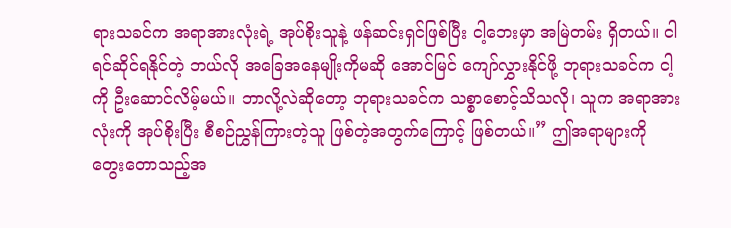ရားသခင်က အရာအားလုံးရဲ့ အုပ်စိုးသူနဲ့ ဖန်ဆင်းရှင်ဖြစ်ပြီး ငါ့ဘေးမှာ အမြဲတမ်း ရှိတယ်။ ငါရင်ဆိုင်ရနိုင်တဲ့ ဘယ်လို အခြေအနေမျိုးကိုမဆို အောင်မြင် ကျော်လွှားနိုင်ဖို့ ဘုရားသခင်က ငါ့ကို ဦးဆောင်လိမ့်မယ်။ ဘာလို့လဲဆိုတော့ ဘုရားသခင်က သစ္စာစောင့်သိသလို၊ သူက အရာအားလုံးကို အုပ်စိုးပြီး စီစဉ်ညွှန်ကြားတဲ့သူ ဖြစ်တဲ့အတွက်ကြောင့် ဖြစ်တယ်။” ဤအရာများကို တွေးတောသည့်အ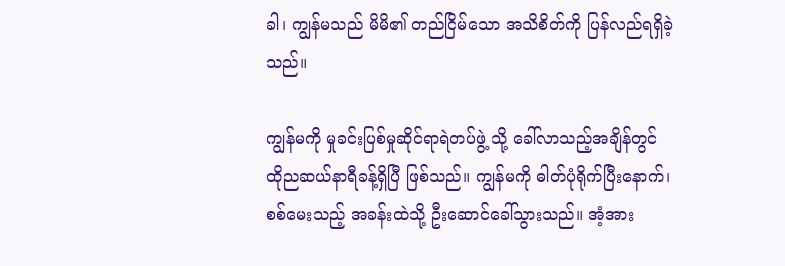ခါ၊ ကျွန်မသည် မိမိ၏ တည်ငြိမ်သော အသိစိတ်ကို ပြန်လည်ရရှိခဲ့သည်။

ကျွန်မကို မှုခင်းပြစ်မှုဆိုင်ရာရဲတပ်ဖွဲ့ သို့ ခေါ်လာသည့်အချိန်တွင် ထိုညဆယ်နာရီခန့်ရှိပြီ ဖြစ်သည်။ ကျွန်မကို ဓါတ်ပုံရိုက်ပြီးနောက်၊ စစ်မေးသည့် အခန်းထဲသို့ ဦးဆောင်ခေါ်သွားသည်။ အံ့အား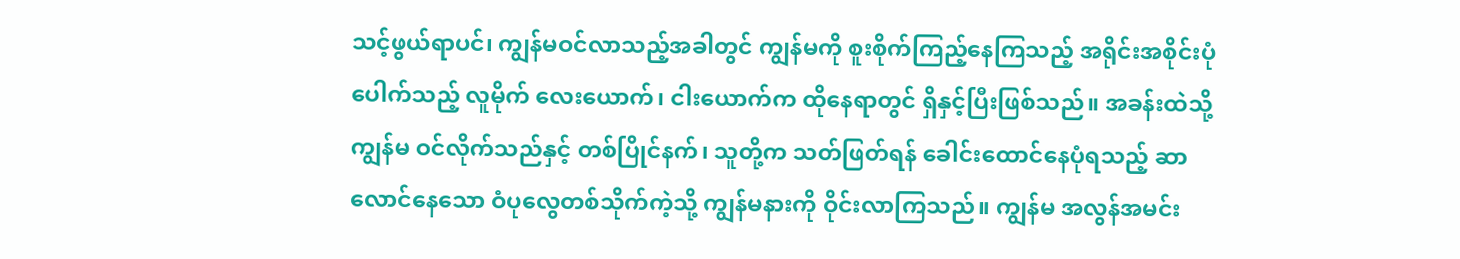သင့်ဖွယ်ရာပင်၊ ကျွန်မဝင်လာသည့်အခါတွင် ကျွန်မကို စူးစိုက်ကြည့်နေကြသည့် အရိုင်းအစိုင်းပုံပေါက်သည့် လူမိုက် လေးယောက်၊ ငါးယောက်က ထိုနေရာတွင် ရှိနှင့်ပြီးဖြစ်သည်။ အခန်းထဲသို့ ကျွန်မ ဝင်လိုက်သည်နှင့် တစ်ပြိုင်နက်၊ သူတို့က သတ်ဖြတ်ရန် ခေါင်းထောင်နေပုံရသည့် ဆာလောင်နေသော ဝံပုလွေတစ်သိုက်ကဲ့သို့ ကျွန်မနားကို ဝိုင်းလာကြသည်။ ကျွန်မ အလွန်အမင်း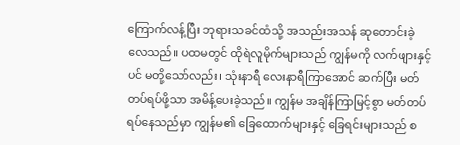ကြောက်လန့်ပြီး ဘုရားသခင်ထံသို့ အသည်းအသန် ဆုတောင်းခဲ့လေသည်။ ပထမတွင် ထိုရဲလူမိုက်များသည် ကျွန်မကို လက်ဖျားနှင့်ပင် မတို့သော်လည်း၊ သုံးနာရီ လေးနာရီကြာအောင် ဆက်ပြီး မတ်တပ်ရပ်ဖို့သာ အမိန့်ပေးခဲ့သည်။ ကျွန်မ အချိန်ကြာမြင့်စွာ မတ်တပ်ရပ်နေသည်မှာ ကျွန်မ၏ ခြေထောက်များနှင့် ခြေရင်းများသည် စ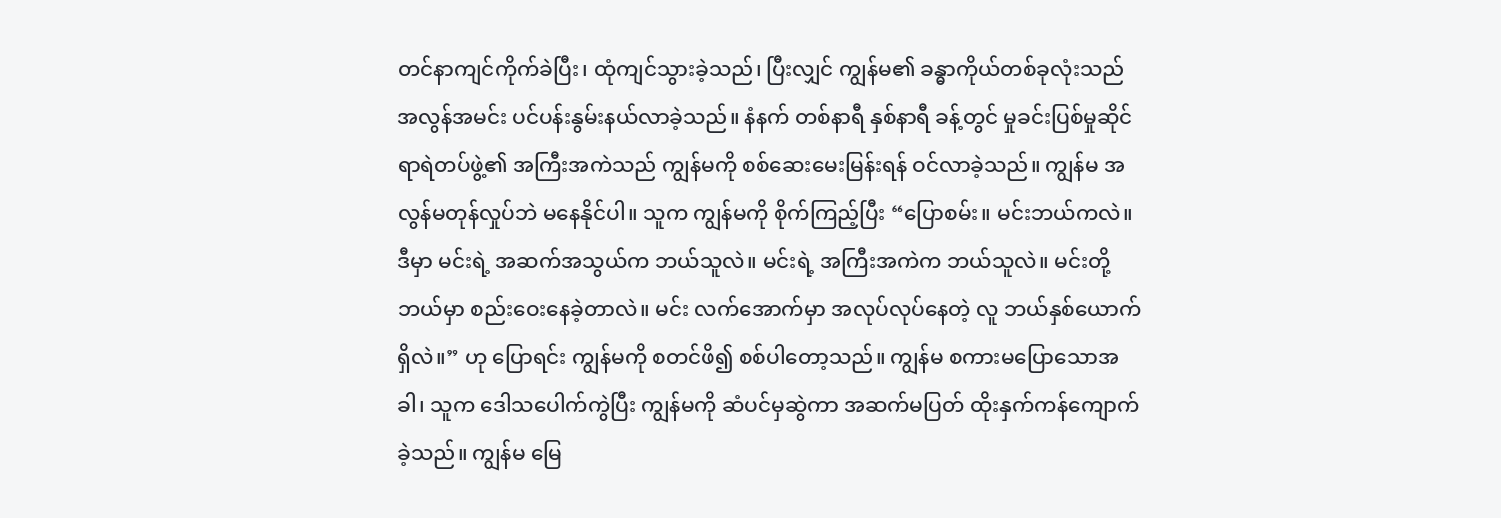တင်နာကျင်ကိုက်ခဲပြီး၊ ထုံကျင်သွားခဲ့သည်၊ ပြီးလျှင် ကျွန်မ၏ ခန္ဓာကိုယ်တစ်ခုလုံးသည် အလွန်အမင်း ပင်ပန်းနွမ်းနယ်လာခဲ့သည်။ နံနက် တစ်နာရီ နှစ်နာရီ ခန့်တွင် မှုခင်းပြစ်မှုဆိုင်ရာရဲတပ်ဖွဲ့၏ အကြီးအကဲသည် ကျွန်မကို စစ်ဆေးမေးမြန်းရန် ဝင်လာခဲ့သည်။ ကျွန်မ အလွန်မတုန်လှုပ်ဘဲ မနေနိုင်ပါ။ သူက ကျွန်မကို စိုက်ကြည့်ပြီး “ပြောစမ်း။ မင်းဘယ်ကလဲ။ ဒီမှာ မင်းရဲ့ အဆက်အသွယ်က ဘယ်သူလဲ။ မင်းရဲ့ အကြီးအကဲက ဘယ်သူလဲ။ မင်းတို့ဘယ်မှာ စည်းဝေးနေခဲ့တာလဲ။ မင်း လက်အောက်မှာ အလုပ်လုပ်နေတဲ့ လူ ဘယ်နှစ်ယောက်ရှိလဲ။” ဟု ပြောရင်း ကျွန်မကို စတင်ဖိ၍ စစ်ပါတော့သည်။ ကျွန်မ စကားမပြောသောအခါ၊ သူက ဒေါသပေါက်ကွဲပြီး ကျွန်မကို ဆံပင်မှဆွဲကာ အဆက်မပြတ် ထိုးနှက်ကန်ကျောက်ခဲ့သည်။ ကျွန်မ မြေ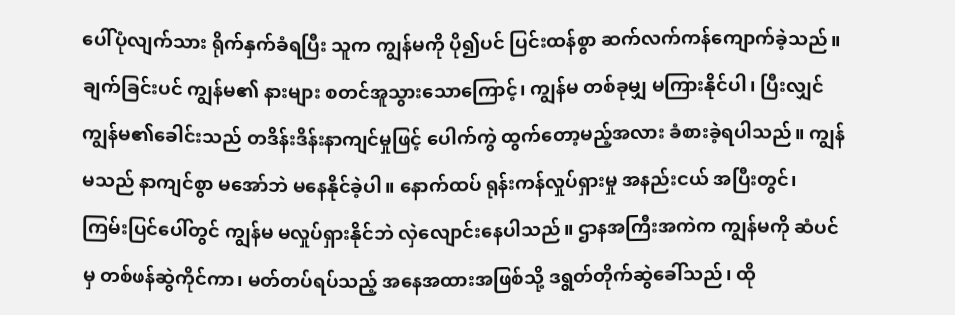ပေါ်ပုံလျက်သား ရိုက်နှက်ခံရပြီး သူက ကျွန်မကို ပို၍ပင် ပြင်းထန်စွာ ဆက်လက်ကန်ကျောက်ခဲ့သည်။ ချက်ခြင်းပင် ကျွန်မ၏ နားများ စတင်အူသွားသောကြောင့်၊ ကျွန်မ တစ်ခုမျှ မကြားနိုင်ပါ၊ ပြီးလျှင် ကျွန်မ၏ခေါင်းသည် တဒိန်းဒိန်းနာကျင်မှုဖြင့် ပေါက်ကွဲ ထွက်တော့မည့်အလား ခံစားခဲ့ရပါသည်။ ကျွန်မသည် နာကျင်စွာ မအော်ဘဲ မနေနိုင်ခဲ့ပါ။ နောက်ထပ် ရုန်းကန်လှုပ်ရှားမှု အနည်းငယ် အပြီးတွင်၊ ကြမ်းပြင်ပေါ်တွင် ကျွန်မ မလှုပ်ရှားနိုင်ဘဲ လှဲလျောင်းနေပါသည်။ ဌာနအကြီးအကဲက ကျွန်မကို ဆံပင်မှ တစ်ဖန်ဆွဲကိုင်ကာ၊ မတ်တပ်ရပ်သည့် အနေအထားအဖြစ်သို့ ဒရွတ်တိုက်ဆွဲခေါ်သည်၊ ထို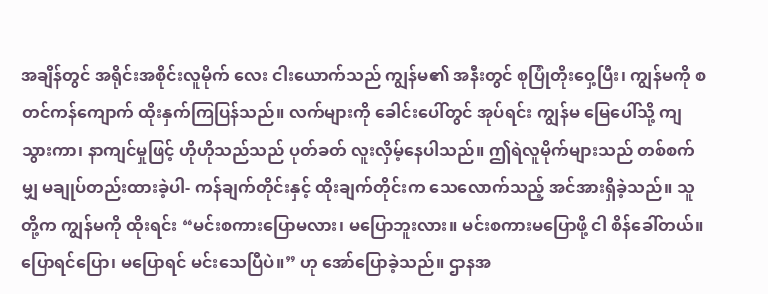အချိန်တွင် အရိုင်းအစိုင်းလူမိုက် လေး ငါးယောက်သည် ကျွန်မ၏ အနီးတွင် စုပြုံတိုးဝှေ့ပြီး၊ ကျွန်မကို စတင်ကန်ကျောက် ထိုးနှက်ကြပြန်သည်။ လက်များကို ခေါင်းပေါ်တွင် အုပ်ရင်း ကျွန်မ မြေပေါ်သို့ ကျသွားကာ၊ နာကျင်မှုဖြင့် ဟိုဟိုသည်သည် ပုတ်ခတ် လူးလှိမ့်နေပါသည်။ ဤရဲလူမိုက်များသည် တစ်စက်မျှ မချုပ်တည်းထားခဲ့ပါ- ကန်ချက်တိုင်းနှင့် ထိုးချက်တိုင်းက သေလောက်သည့် အင်အားရှိခဲ့သည်။ သူတို့က ကျွန်မကို ထိုးရင်း “မင်းစကားပြောမလား၊ မပြောဘူးလား။ မင်းစကားမပြောဖို့ ငါ စိန်ခေါ်တယ်။ ပြောရင်ပြော၊ မပြောရင် မင်းသေပြီပဲ။” ဟု အော်ပြောခဲ့သည်။ ဌာနအ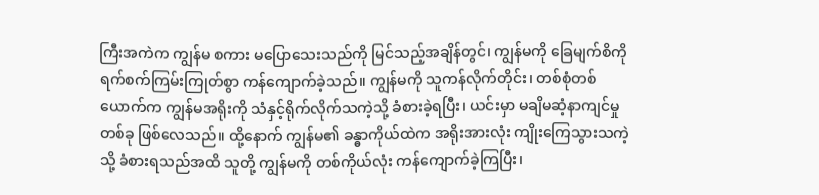ကြီးအကဲက ကျွန်မ စကား မပြောသေးသည်ကို မြင်သည့်အချိန်တွင်၊ ကျွန်မကို ခြေမျက်စိကို ရက်စက်ကြမ်းကြုတ်စွာ ကန်ကျောက်ခဲ့သည်။ ကျွန်မကို သူကန်လိုက်တိုင်း၊ တစ်စုံတစ်ယောက်က ကျွန်မအရိုးကို သံနှင့်ရိုက်လိုက်သကဲ့သို့ ခံစားခဲ့ရပြီး၊ ယင်းမှာ မချိမဆံ့နာကျင်မှုတစ်ခု ဖြစ်လေသည်။ ထို့နောက် ကျွန်မ၏ ခန္ဓာကိုယ်ထဲက အရိုးအားလုံး ကျိုးကြေသွားသကဲ့သို့ ခံစားရသည်အထိ သူတို့ ကျွန်မကို တစ်ကိုယ်လုံး ကန်ကျောက်ခဲ့ကြပြီး၊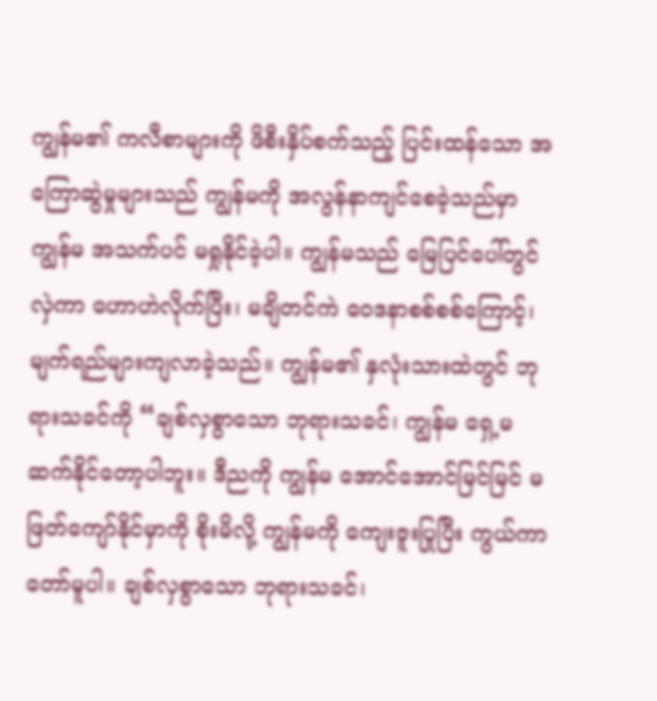ကျွန်မ၏ ကလီစာများကို ဖိစီးနှိပ်စက်သည့် ပြင်းထန်သော အကြောဆွဲမှုများသည် ကျွန်မကို အလွန်နာကျင်စေခဲ့သည်မှာ ကျွန်မ အသက်ပင် မရှုနိုင်ခဲ့ပါ။ ကျွန်မသည် မြေပြင်ပေါ်တွင်လှဲကာ ဟောဟဲလိုက်ပြီး၊ မချိတင်ကဲ ဝေဒနာစစ်စစ်ကြောင့်၊ မျက်ရည်များကျလာခဲ့သည်။ ကျွန်မ၏ နှလုံးသားထဲတွင် ဘုရားသခင်ကို “ချစ်လှစွာသော ဘုရားသခင်၊ ကျွန်မ ရှေ့မဆက်နိုင်တော့ပါဘူး။ ဒီညကို ကျွန်မ အောင်အောင်မြင်မြင် မဖြတ်ကျော်နိုင်မှာကို စိုးမိလို့ ကျွန်မကို ကျေးဇူးပြုပြီး ကွယ်ကာတော်မူပါ။ ချစ်လှစွာသော ဘုရားသခင်၊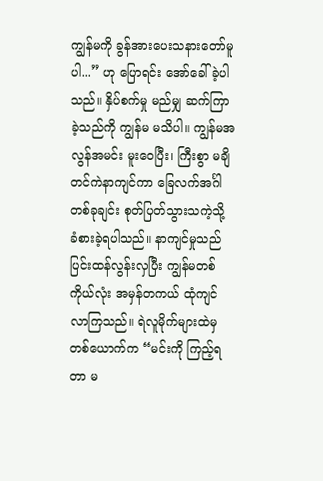ကျွန်မကို ခွန်အားပေးသနားတော်မူပါ...” ဟု ပြောရင်း အော်ခေါ်ခဲ့ပါသည်။ နှိပ်စက်မှု မည်မျှ ဆက်ကြာခဲ့သည်ကို ကျွန်မ မသိပါ။ ကျွန်မအလွန်အမင်း မူးဝေပြီး၊ ကြီးစွာ မချိတင်ကဲနာကျင်ကာ ခြေလက်အင်္ဂါတစ်ခုချင်း စုတ်ပြတ်သွားသကဲ့သို့ ခံစားခဲ့ရပါသည်။ နာကျင်မှုသည် ပြင်းထန်လွန်းလှပြီး ကျွန်မတစ်ကိုယ်လုံး အမှန်တကယ် ထုံကျင်လာကြသည်။ ရဲလူမိုက်များထဲမှ တစ်ယောက်က “မင်းကို ကြည့်ရတာ မ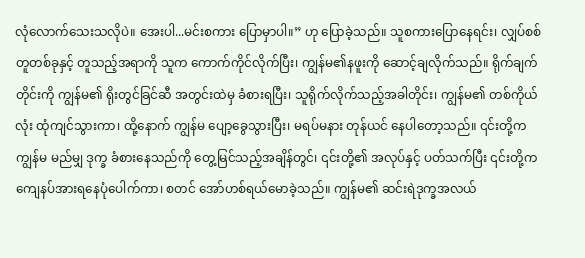လုံလောက်သေးသလိုပဲ။ အေးပါ...မင်းစကား ပြောမှာပါ။” ဟု ပြောခဲ့သည်။ သူစကားပြောနေရင်း၊ လျှပ်စစ်တူတစ်ခုနှင့် တူသည့်အရာကို သူက ကောက်ကိုင်လိုက်ပြီး၊ ကျွန်မ၏နဖူးကို ဆောင့်ချလိုက်သည်။ ရိုက်ချက်တိုင်းကို ကျွန်မ၏ ရိုးတွင်ခြင်ဆီ အတွင်းထဲမှ ခံစားရပြီး၊ သူရိုက်လိုက်သည့်အခါတိုင်း၊ ကျွန်မ၏ တစ်ကိုယ်လုံး ထုံကျင်သွားကာ၊ ထို့နောက် ကျွန်မ ပျော့ခွေသွားပြီး၊ မရပ်မနား တုန်ယင် နေပါတော့သည်။ ၎င်းတို့က ကျွန်မ မည်မျှ ဒုက္ခ ခံစားနေသည်ကို တွေ့မြင်သည့်အချိန်တွင်၊ ၎င်းတို့၏ အလုပ်နှင့် ပတ်သက်ပြီး ၎င်းတို့က ကျေနပ်အားရနေပုံပေါက်ကာ၊ စတင် အော်ဟစ်ရယ်မောခဲ့သည်။ ကျွန်မ၏ ဆင်းရဲဒုက္ခအလယ်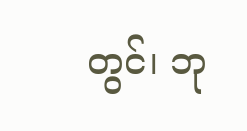တွင်၊ ဘု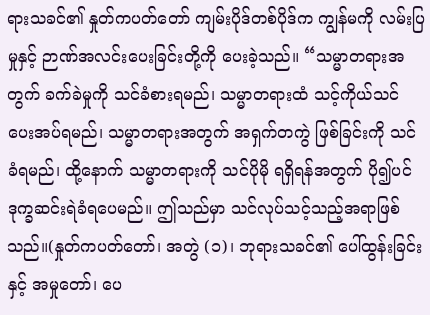ရားသခင်၏ နှုတ်ကပတ်တော် ကျမ်းပိုဒ်တစ်ပိုဒ်က ကျွန်မကို လမ်းပြမှုနှင့် ဉာဏ်အလင်းပေးခြင်းတို့ကို ပေးခဲ့သည်။ “သမ္မာတရားအတွက် ခက်ခဲမှုကို သင်ခံစားရမည်၊ သမ္မာတရားထံ သင့်ကိုယ်သင် ပေးအပ်ရမည်၊ သမ္မာတရားအတွက် အရှက်တကွဲ ဖြစ်ခြင်းကို သင်ခံရမည်၊ ထို့နောက် သမ္မာတရားကို သင်ပိုမို ရရှိရန်အတွက် ပို၍ပင် ဒုက္ခဆင်းရဲခံရပေမည်။ ဤသည်မှာ သင်လုပ်သင့်သည့်အရာဖြစ်သည်။(နှုတ်ကပတ်တော်၊ အတွဲ (၁)၊ ဘုရားသခင်၏ ပေါ်ထွန်းခြင်းနှင့် အမှုတော်၊ ပေ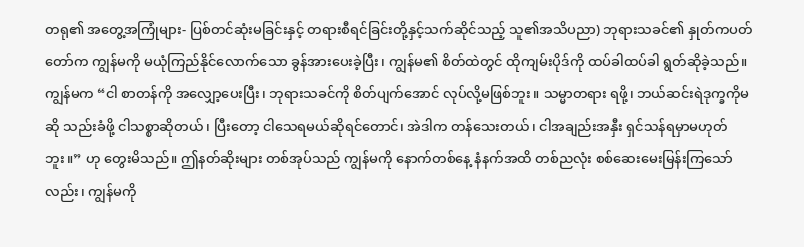တရု၏ အတွေ့အကြုံများ- ပြစ်တင်ဆုံးမခြင်းနှင့် တရားစီရင်ခြင်းတို့နှင့်သက်ဆိုင်သည့် သူ၏အသိပညာ) ဘုရားသခင်၏ နှုတ်ကပတ်တော်က ကျွန်မကို မယုံကြည်နိုင်လောက်သော ခွန်အားပေးခဲ့ပြီး၊ ကျွန်မ၏ စိတ်ထဲတွင် ထိုကျမ်းပိုဒ်ကို ထပ်ခါထပ်ခါ ရွတ်ဆိုခဲ့သည်။ ကျွန်မက “ငါ စာတန်ကို အလျှော့ပေးပြီး၊ ဘုရားသခင်ကို စိတ်ပျက်အောင် လုပ်လို့မဖြစ်ဘူး။ သမ္မာတရား ရဖို့၊ ဘယ်ဆင်းရဲဒုက္ခကိုမဆို သည်းခံဖို့ ငါသစ္စာဆိုတယ်၊ ပြီးတော့ ငါသေရမယ်ဆိုရင်တောင်၊ အဲဒါက တန်သေးတယ်၊ ငါအချည်းအနှီး ရှင်သန်ရမှာမဟုတ်ဘူး။” ဟု တွေးမိသည်။ ဤနတ်ဆိုးများ တစ်အုပ်သည် ကျွန်မကို နောက်တစ်နေ့ နံနက်အထိ တစ်ညလုံး စစ်ဆေးမေးမြန်းကြသော်လည်း၊ ကျွန်မကို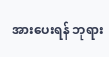အားပေးရန် ဘုရား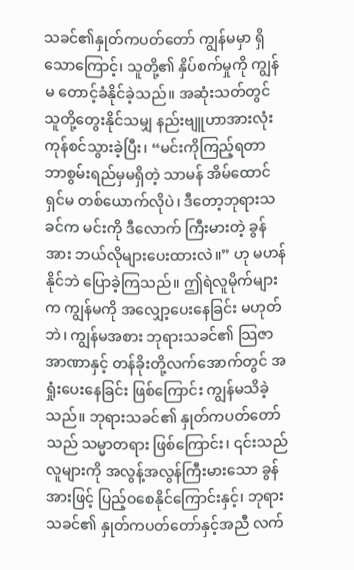သခင်၏နှုတ်ကပတ်တော် ကျွန်မမှာ ရှိသောကြောင့်၊ သူတို့၏ နှိပ်စက်မှုကို ကျွန်မ တောင့်ခံနိုင်ခဲ့သည်။ အဆုံးသတ်တွင် သူတို့တွေးနိုင်သမျှ နည်းဗျူဟာအားလုံး ကုန်စင်သွားခဲ့ပြီး၊ “မင်းကိုကြည့်ရတာ ဘာစွမ်းရည်မှမရှိတဲ့ သာမန် အိမ်ထောင်ရှင်မ တစ်ယောက်လိုပဲ၊ ဒီတော့ဘုရားသခင်က မင်းကို ဒီလောက် ကြီးမားတဲ့ ခွန်အား ဘယ်လိုများပေးထားလဲ။” ဟု မဟန်နိုင်ဘဲ ပြောခဲ့ကြသည်။ ဤရဲလူမိုက်များက ကျွန်မကို အလျှော့ပေးနေခြင်း မဟုတ်ဘဲ၊ ကျွန်မအစား ဘုရားသခင်၏ သြဇာအာဏာနှင့် တန်ခိုးတို့လက်အောက်တွင် အရှုံးပေးနေခြင်း ဖြစ်ကြောင်း ကျွန်မသိခဲ့သည်။ ဘုရားသခင်၏ နှုတ်ကပတ်တော်သည် သမ္မာတရား ဖြစ်ကြောင်း၊ ၎င်းသည် လူများကို အလွန့်အလွန်ကြီးမားသော ခွန်အားဖြင့် ပြည့်ဝစေနိုင်ကြောင်းနှင့်၊ ဘုရားသခင်၏ နှုတ်ကပတ်တော်နှင့်အညီ လက်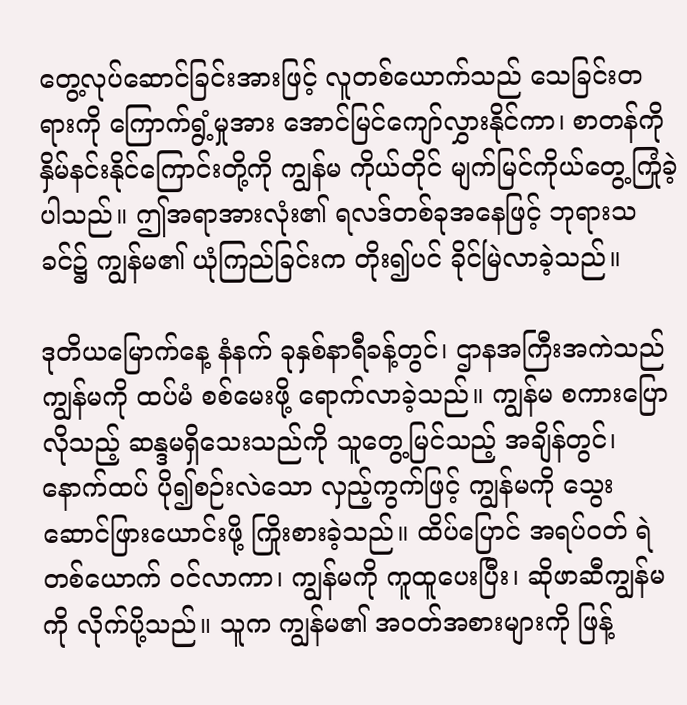တွေ့လုပ်ဆောင်ခြင်းအားဖြင့် လူတစ်ယောက်သည် သေခြင်းတရားကို ကြောက်ရွံ့မှုအား အောင်မြင်ကျော်လွှားနိုင်ကာ၊ စာတန်ကို နှိမ်နင်းနိုင်ကြောင်းတို့ကို ကျွန်မ ကိုယ်တိုင် မျက်မြင်ကိုယ်တွေ့ကြုံခဲ့ပါသည်။ ဤအရာအားလုံး၏ ရလဒ်တစ်ခုအနေဖြင့် ဘုရားသခင်၌ ကျွန်မ၏ ယုံကြည်ခြင်းက တိုး၍ပင် ခိုင်မြဲလာခဲ့သည်။

ဒုတိယမြောက်နေ့ နံနက် ခုနှစ်နာရီခန့်တွင်၊ ဌာနအကြီးအကဲသည် ကျွန်မကို ထပ်မံ စစ်မေးဖို့ ရောက်လာခဲ့သည်။ ကျွန်မ စကားပြောလိုသည့် ဆန္ဒမရှိသေးသည်ကို သူတွေ့မြင်သည့် အချိန်တွင်၊ နောက်ထပ် ပို၍စဉ်းလဲသော လှည့်ကွက်ဖြင့် ကျွန်မကို သွေးဆောင်ဖြားယောင်းဖို့ ကြိုးစားခဲ့သည်။ ထိပ်ပြောင် အရပ်ဝတ် ရဲတစ်ယောက် ဝင်လာကာ၊ ကျွန်မကို ကူထူပေးပြီး၊ ဆိုဖာဆီကျွန်မကို လိုက်ပို့သည်။ သူက ကျွန်မ၏ အဝတ်အစားများကို ဖြန့်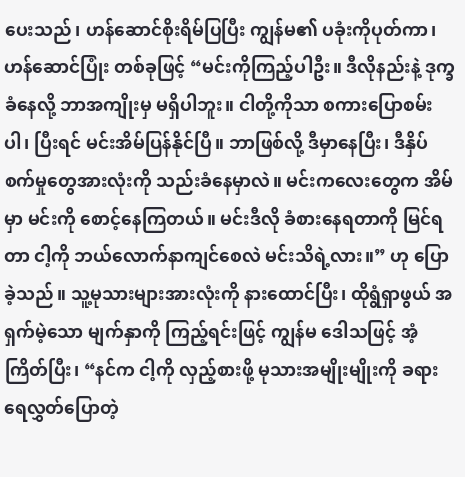ပေးသည်၊ ဟန်ဆောင်စိုးရိမ်ပြပြီး ကျွန်မ၏ ပခုံးကိုပုတ်ကာ၊ ဟန်ဆောင်ပြုံး တစ်ခုဖြင့် “မင်းကိုကြည့်ပါဦး။ ဒီလိုနည်းနဲ့ ဒုက္ခခံနေလို့ ဘာအကျိုးမှ မရှိပါဘူး။ ငါတို့ကိုသာ စကားပြောစမ်းပါ၊ ပြီးရင် မင်းအိမ်ပြန်နိုင်ပြီ။ ဘာဖြစ်လို့ ဒီမှာနေပြီး၊ ဒီနှိပ်စက်မှုတွေအားလုံးကို သည်းခံနေမှာလဲ။ မင်းကလေးတွေက အိမ်မှာ မင်းကို စောင့်နေကြတယ်။ မင်းဒီလို ခံစားနေရတာကို မြင်ရတာ ငါ့ကို ဘယ်လောက်နာကျင်စေလဲ မင်းသိရဲ့လား။” ဟု ပြောခဲ့သည်။ သူ့မုသားများအားလုံးကို နားထောင်ပြီး၊ ထိုရွံရှာဖွယ် အရှက်မဲ့သော မျက်နှာကို ကြည့်ရင်းဖြင့် ကျွန်မ ဒေါသဖြင့် အံ့ကြိတ်ပြီး၊ “နင်က ငါ့ကို လှည့်စားဖို့ မုသားအမျိုးမျိုးကို ခရားရေလွှတ်ပြောတဲ့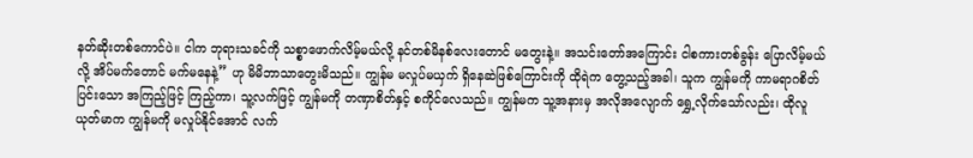နတ်ဆိုးတစ်ကောင်ပဲ။ ငါက ဘုရားသခင်ကို သစ္စာဖောက်လိမ့်မယ်လို့ နင်တစ်မိနစ်လေးတောင် မတွေးနဲ့။ အသင်းတော်အကြောင်း ငါစကားတစ်ခွန်း ပြောလိမ့်မယ်လို့ အိပ်မက်တောင် မက်မနေနဲ့” ဟု မိမိဘာသာတွေးမိသည်။ ကျွန်မ မလှုပ်မယှက် ရှိနေဆဲဖြစ်ကြောင်းကို ထိုရဲက တွေ့သည့်အခါ၊ သူက ကျွန်မကို ကာမရာဂစိတ်ပြင်းသော အကြည့်ဖြင့် ကြည့်ကာ၊ သူ့လက်ဖြင့် ကျွန်မကို တဏှာစိတ်နှင့် စကိုင်လေသည်။ ကျွန်မက သူ့အနားမှ အလိုအလျောက် ရွှေ့လိုက်သော်လည်း၊ ထိုလူယုတ်မာက ကျွန်မကို မလှုပ်နိုင်အောင် လက်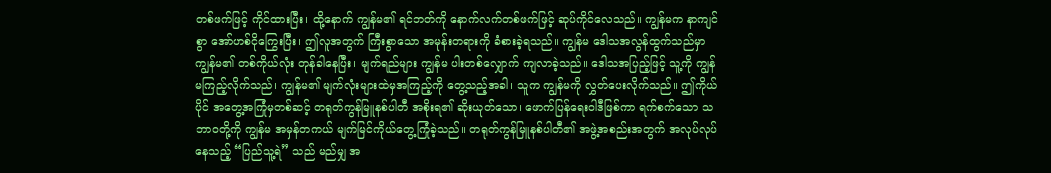တစ်ဖက်ဖြင့် ကိုင်ထားပြီး၊ ထို့နောက် ကျွန်မ၏ ရင်ဘတ်ကို နောက်လက်တစ်ဖက်ဖြင့် ဆုပ်ကိုင်လေသည်။ ကျွန်မက နာကျင်စွာ အော်ဟစ်ငိုကြွေးပြီး၊ ဤလူအတွက် ကြီးစွာသော အမုန်းတရားကို ခံစားခဲ့ရသည်။ ကျွန်မ ဒေါသအလွန်ထွက်သည်မှာ ကျွန်မ၏ တစ်ကိုယ်လုံး တုန်ခါနေပြီး၊ မျက်ရည်များ ကျွန်မ ပါးတစ်လျှောက် ကျလာခဲ့သည်။ ဒေါသအပြည့်ဖြင့် သူ့ကို ကျွန်မကြည့်လိုက်သည်၊ ကျွန်မ၏ မျက်လုံးများထဲမှအကြည့်ကို တွေ့သည့်အခါ၊ သူက ကျွန်မကို လွှတ်ပေးလိုက်သည်။ ဤကိုယ်ပိုင် အတွေ့အကြုံမှတစ်ဆင့် တရုတ်ကွန်မြူနစ်ပါတီ အစိုးရ၏ ဆိုးယုတ်သော၊ ဖောက်ပြန်ရေးဝါဒီဖြစ်ကာ ရက်စက်သော သဘာဝတို့ကို ကျွန်မ အမှန်တကယ် မျက်မြင်ကိုယ်တွေ့ကြုံခဲ့သည်။ တရုတ်ကွန်မြူနစ်ပါတီ၏ အဖွဲ့အစည်းအတွက် အလုပ်လုပ်နေသည့် “ပြည်သူ့ရဲ” သည် မည်မျှ အ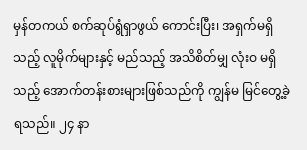မှန်တကယ် စက်ဆုပ်ရွံရှာဖွယ် ကောင်းပြီး၊ အရှက်မရှိသည့် လူမိုက်များနှင့် မည်သည့် အသိစိတ်မျှ လုံးဝ မရှိသည့် အောက်တန်းစားများဖြစ်သည်ကို ကျွန်မ မြင်တွေ့ခဲ့ရသည်။ ၂၄ နာ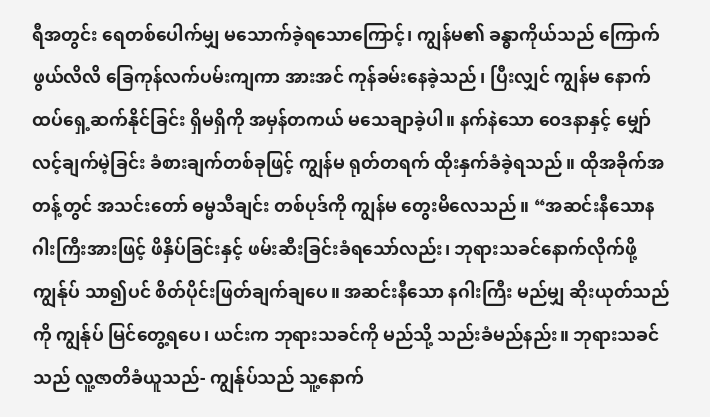ရီအတွင်း ရေတစ်ပေါက်မျှ မသောက်ခဲ့ရသောကြောင့်၊ ကျွန်မ၏ ခန္ဓာကိုယ်သည် ကြောက်ဖွယ်လိလိ ခြေကုန်လက်ပမ်းကျကာ အားအင် ကုန်ခမ်းနေခဲ့သည်၊ ပြီးလျှင် ကျွန်မ နောက်ထပ်ရှေ့ဆက်နိုင်ခြင်း ရှိမရှိကို အမှန်တကယ် မသေချာခဲ့ပါ။ နက်နဲသော ဝေဒနာနှင့် မျှော်လင့်ချက်မဲ့ခြင်း ခံစားချက်တစ်ခုဖြင့် ကျွန်မ ရုတ်တရက် ထိုးနှက်ခံခဲ့ရသည်။ ထိုအခိုက်အတန့်တွင် အသင်းတော် ဓမ္မသီချင်း တစ်ပုဒ်ကို ကျွန်မ တွေးမိလေသည်။ “အဆင်းနီသောနဂါးကြီးအားဖြင့် ဖိနှိပ်ခြင်းနှင့် ဖမ်းဆီးခြင်းခံရသော်လည်း၊ ဘုရားသခင်နောက်လိုက်ဖို့ ကျွန်ုပ် သာ၍ပင် စိတ်ပိုင်းဖြတ်ချက်ချပေ။ အဆင်းနီသော နဂါးကြီး မည်မျှ ဆိုးယုတ်သည်ကို ကျွန်ုပ် မြင်တွေ့ရပေ၊ ယင်းက ဘုရားသခင်ကို မည်သို့ သည်းခံမည်နည်း။ ဘုရားသခင်သည် လူ့ဇာတိခံယူသည်- ကျွန်ုပ်သည် သူ့နောက်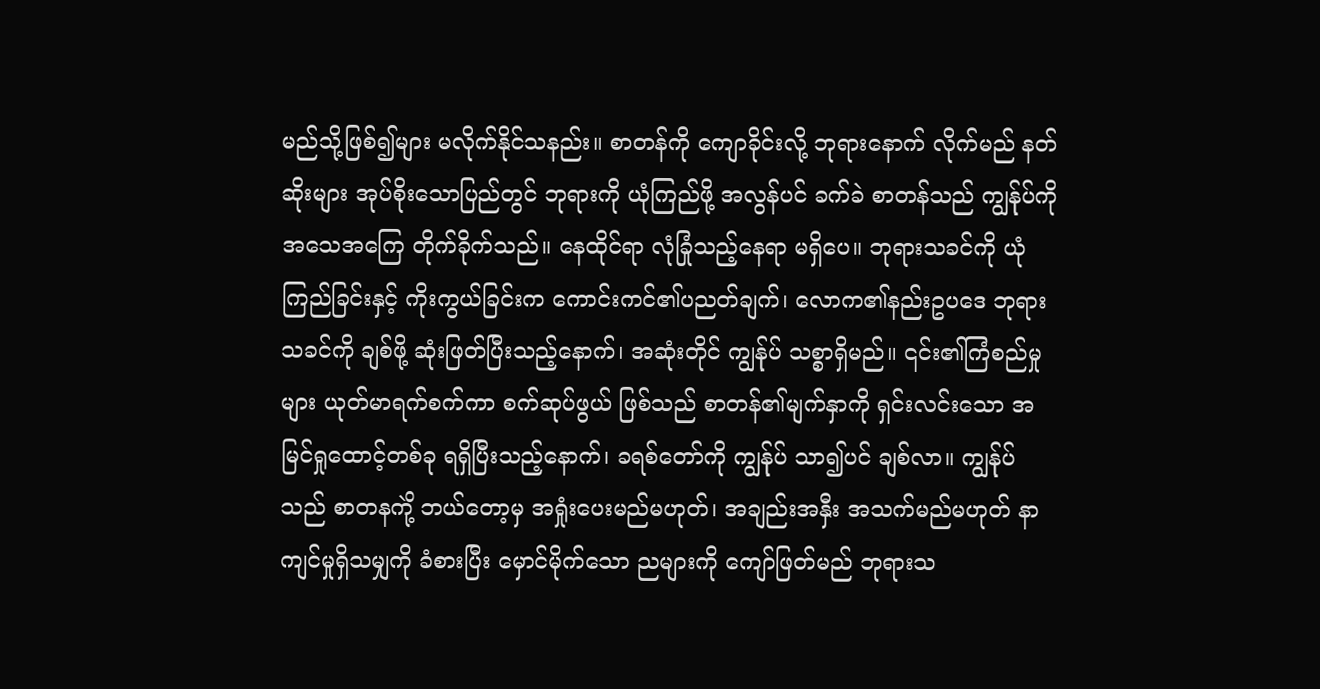မည်သို့ဖြစ်၍များ မလိုက်နိုင်သနည်း။ စာတန်ကို ကျောခိုင်းလို့ ဘုရားနောက် လိုက်မည် နတ်ဆိုးများ အုပ်စိုးသောပြည်တွင် ဘုရားကို ယုံကြည်ဖို့ အလွန်ပင် ခက်ခဲ စာတန်သည် ကျွန်ုပ်ကို အသေအကြေ တိုက်ခိုက်သည်။ နေထိုင်ရာ လုံခြုံသည့်နေရာ မရှိပေ။ ဘုရားသခင်ကို ယုံကြည်ခြင်းနှင့် ကိုးကွယ်ခြင်းက ကောင်းကင်၏ပညတ်ချက်၊ လောက၏နည်းဥပဒေ ဘုရားသခင်ကို ချစ်ဖို့ ဆုံးဖြတ်ပြီးသည့်နောက်၊ အဆုံးတိုင် ကျွန်ုပ် သစ္စာရှိမည်။ ၎င်း၏ကြံစည်မှုများ ယုတ်မာရက်စက်ကာ စက်ဆုပ်ဖွယ် ဖြစ်သည် စာတန်၏မျက်နှာကို ရှင်းလင်းသော အမြင်ရှုထောင့်တစ်ခု ရရှိပြီးသည့်နောက်၊ ခရစ်တော်ကို ကျွန်ုပ် သာ၍ပင် ချစ်လာ။ ကျွန်ုပ်သည် စာတနကိုဲ့ ဘယ်တော့မှ အရှုံးပေးမည်မဟုတ်၊ အချည်းအနှီး အသက်မည်မဟုတ် နာကျင်မှုရှိသမျှကို ခံစားပြီး မှောင်မိုက်သော ညများကို ကျော်ဖြတ်မည် ဘုရားသ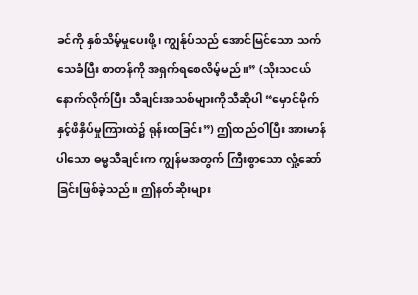ခင်ကို နှစ်သိမ့်မှုပေးဖို့၊ ကျွန်ုပ်သည် အောင်မြင်သော သက်သေခံပြီး စာတန်ကို အရှက်ရစေလိမ့်မည်။” (သိုးသငယ်နောက်လိုက်ပြီး သီချင်းအသစ်များကိုသီဆိုပါ “မှောင်မိုက်နှင့်ဖိနှိပ်မှုကြားထဲ၌ ရုန်းထခြင်း”) ဤထည်ဝါပြီး အားမာန်ပါသော ဓမ္မသီချင်းက ကျွန်မအတွက် ကြီးစွာသော လှုံ့ဆော်ခြင်းဖြစ်ခဲ့သည်။ ဤနတ်ဆိုးများ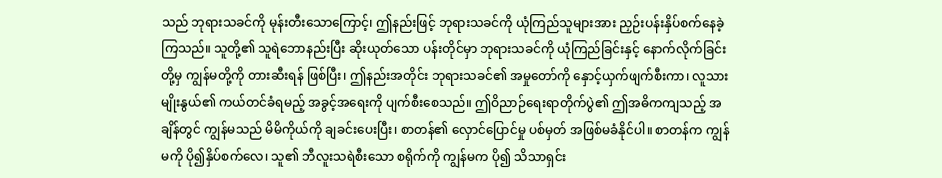သည် ဘုရားသခင်ကို မုန်းတီးသောကြောင့်၊ ဤနည်းဖြင့် ဘုရားသခင်ကို ယုံကြည်သူများအား ညှဉ်းပန်းနှိပ်စက်နေခဲ့ကြသည်။ သူတို့၏ သူရဲဘောနည်းပြီး ဆိုးယုတ်သော ပန်းတိုင်မှာ ဘုရားသခင်ကို ယုံကြည်ခြင်းနှင့် နောက်လိုက်ခြင်းတို့မှ ကျွန်မတို့ကို တားဆီးရန် ဖြစ်ပြီး၊ ဤနည်းအတိုင်း ဘုရားသခင်၏ အမှုတော်ကို နှောင့်ယှက်ဖျက်စီးကာ၊ လူသားမျိုးနွယ်၏ ကယ်တင်ခံရမည့် အခွင့်အရေးကို ပျက်စီးစေသည်။ ဤဝိညာဉ်ရေးရာတိုက်ပွဲ၏ ဤအဓိကကျသည့် အချိန်တွင် ကျွန်မသည် မိမိကိုယ်ကို ချခင်းပေးပြီး၊ စာတန်၏ လှောင်ပြောင်မှု ပစ်မှတ် အဖြစ်မခံနိုင်ပါ။ စာတန်က ကျွန်မကို ပို၍နှိပ်စက်လေ၊ သူ၏ ဘီလူးသရဲစီးသော စရိုက်ကို ကျွန်မက ပို၍ သိသာရှင်း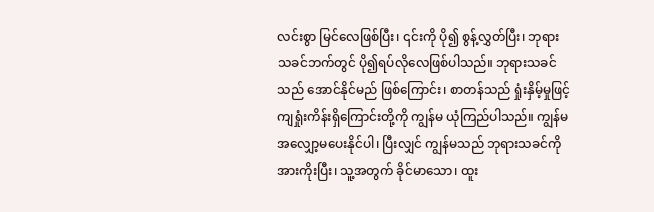လင်းစွာ မြင်လေဖြစ်ပြီး၊ ၎င်းကို ပို၍ စွန့်လွှတ်ပြီး၊ ဘုရားသခင်ဘက်တွင် ပို၍ရပ်လိုလေဖြစ်ပါသည်။ ဘုရားသခင်သည် အောင်နိုင်မည် ဖြစ်ကြောင်း၊ စာတန်သည် ရှုံးနှိမ့်မှုဖြင့် ကျရှုံးကိန်းရှိကြောင်းတို့ကို ကျွန်မ ယုံကြည်ပါသည်။ ကျွန်မ အလျှော့မပေးနိုင်ပါ၊ ပြီးလျှင် ကျွန်မသည် ဘုရားသခင်ကို အားကိုးပြီး၊ သူ့အတွက် ခိုင်မာသော၊ ထူး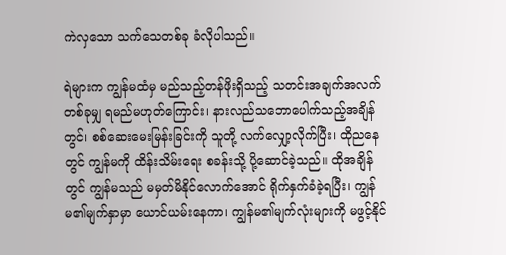ကဲလှသော သက်သေတစ်ခု ခံလိုပါသည်။

ရဲများက ကျွန်မထံမှ မည်သည့်တန်ဖိုးရှိသည့် သတင်းအချက်အလက် တစ်ခုမျှ ရမည်မဟုတ်ကြောင်း၊ နားလည်သဘောပေါက်သည့်အချိန်တွင်၊ စစ်ဆေးမေးမြန်းခြင်းကို သူတို့ လက်လျှော့လိုက်ပြီး၊ ထိုညနေတွင် ကျွန်မကို ထိန်းသိမ်းရေး စခန်းသို့ ပို့ဆောင်ခဲ့သည်။ ထိုအချိန်တွင် ကျွန်မသည် မမှတ်မိနိုင်လောက်အောင် ရိုက်နှက်ခံခဲ့ရပြီး၊ ကျွန်မ၏မျက်နှာမှာ ယောင်ယမ်းနေကာ၊ ကျွန်မ၏မျက်လုံးများကို မဖွင့်နိုင်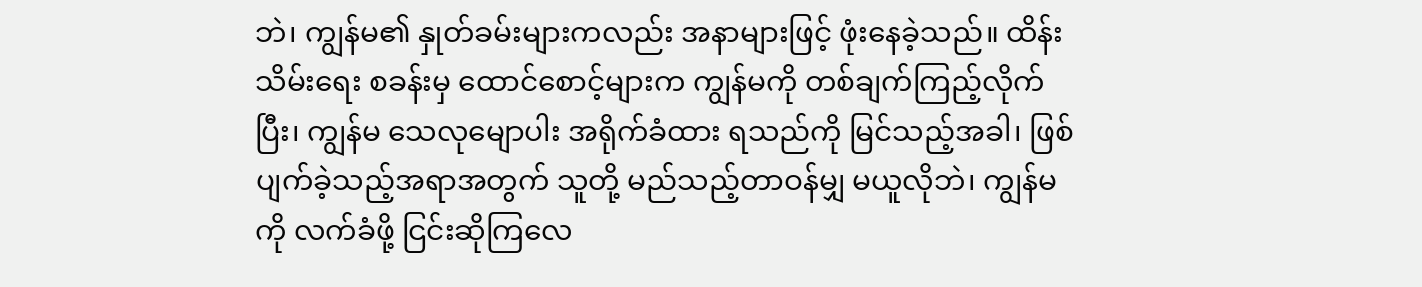ဘဲ၊ ကျွန်မ၏ နှုတ်ခမ်းများကလည်း အနာများဖြင့် ဖုံးနေခဲ့သည်။ ထိန်းသိမ်းရေး စခန်းမှ ထောင်စောင့်များက ကျွန်မကို တစ်ချက်ကြည့်လိုက်ပြီး၊ ကျွန်မ သေလုမျောပါး အရိုက်ခံထား ရသည်ကို မြင်သည့်အခါ၊ ဖြစ်ပျက်ခဲ့သည့်အရာအတွက် သူတို့ မည်သည့်တာဝန်မျှ မယူလိုဘဲ၊ ကျွန်မကို လက်ခံဖို့ ငြင်းဆိုကြလေ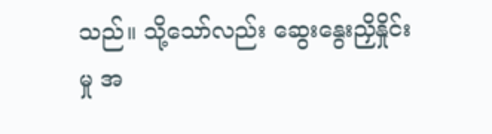သည်။ သို့သော်လည်း ဆွေးနွေးညှိနှိုင်းမှု အ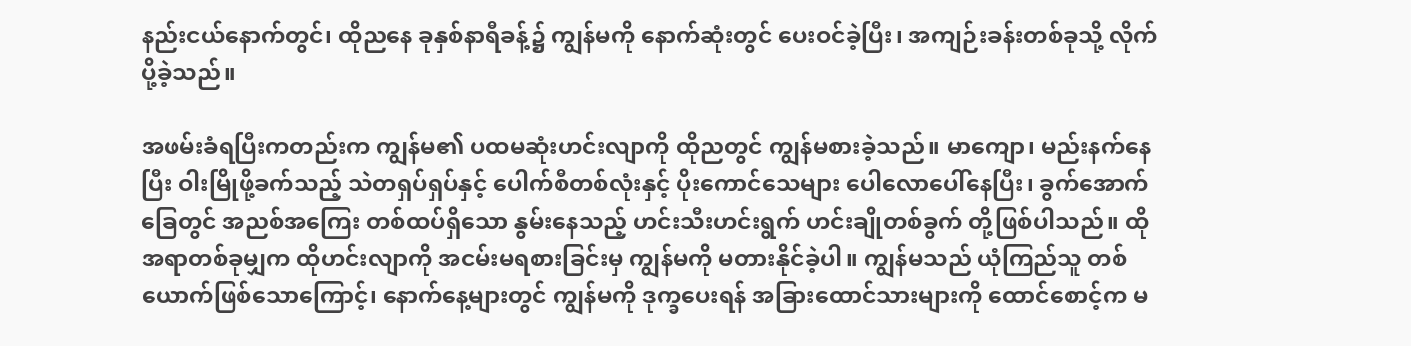နည်းငယ်နောက်တွင်၊ ထိုညနေ ခုနှစ်နာရီခန့်၌ ကျွန်မကို နောက်ဆုံးတွင် ပေးဝင်ခဲ့ပြီး၊ အကျဉ်းခန်းတစ်ခုသို့ လိုက်ပို့ခဲ့သည်။

အဖမ်းခံရပြီးကတည်းက ကျွန်မ၏ ပထမဆုံးဟင်းလျာကို ထိုညတွင် ကျွန်မစားခဲ့သည်။ မာကျော၊ မည်းနက်နေပြီး ဝါးမြိုဖို့ခက်သည့် သဲတရှပ်ရှပ်နှင့် ပေါက်စီတစ်လုံးနှင့် ပိုးကောင်သေများ ပေါလောပေါ်နေပြီး၊ ခွက်အောက်ခြေတွင် အညစ်အကြေး တစ်ထပ်ရှိသော နွမ်းနေသည့် ဟင်းသီးဟင်းရွက် ဟင်းချိုတစ်ခွက် တို့ဖြစ်ပါသည်။ ထိုအရာတစ်ခုမျှက ထိုဟင်းလျာကို အငမ်းမရစားခြင်းမှ ကျွန်မကို မတားနိုင်ခဲ့ပါ။ ကျွန်မသည် ယုံကြည်သူ တစ်ယောက်ဖြစ်သောကြောင့်၊ နောက်နေ့များတွင် ကျွန်မကို ဒုက္ခပေးရန် အခြားထောင်သားများကို ထောင်စောင့်က မ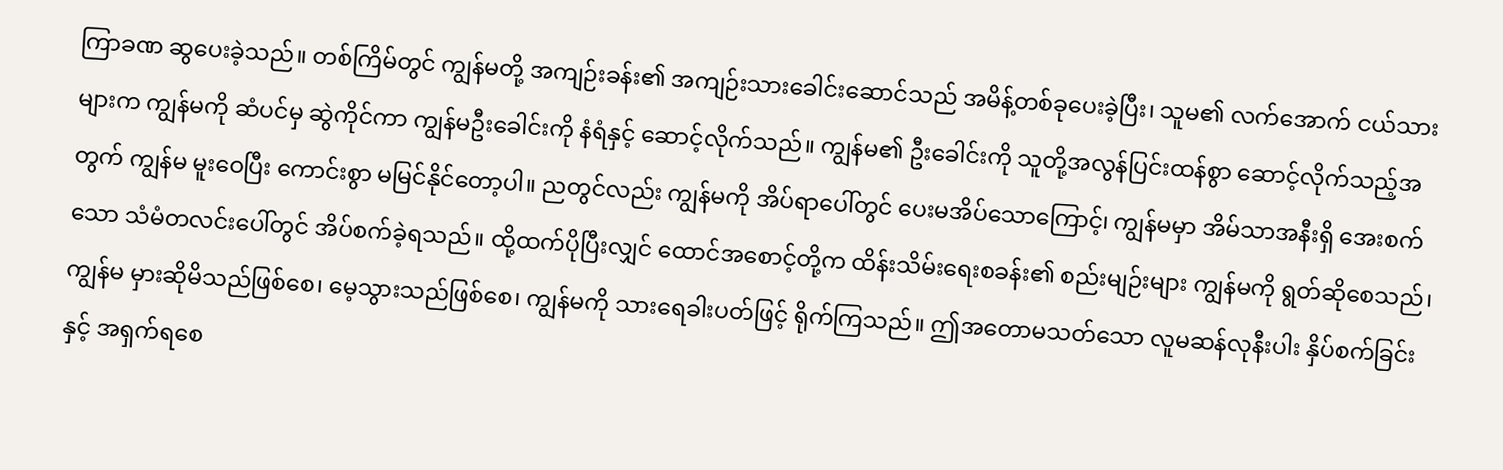ကြာခဏ ဆွပေးခဲ့သည်။ တစ်ကြိမ်တွင် ကျွန်မတို့ အကျဉ်းခန်း၏ အကျဉ်းသားခေါင်းဆောင်သည် အမိန့်တစ်ခုပေးခဲ့ပြီး၊ သူမ၏ လက်အောက် ငယ်သားများက ကျွန်မကို ဆံပင်မှ ဆွဲကိုင်ကာ ကျွန်မဦးခေါင်းကို နံရံနှင့် ဆောင့်လိုက်သည်။ ကျွန်မ၏ ဦးခေါင်းကို သူတို့အလွန်ပြင်းထန်စွာ ဆောင့်လိုက်သည့်အတွက် ကျွန်မ မူးဝေပြီး ကောင်းစွာ မမြင်နိုင်တော့ပါ။ ညတွင်လည်း ကျွန်မကို အိပ်ရာပေါ်တွင် ပေးမအိပ်သောကြောင့်၊ ကျွန်မမှာ အိမ်သာအနီးရှိ အေးစက်သော သံမံတလင်းပေါ်တွင် အိပ်စက်ခဲ့ရသည်။ ထို့ထက်ပိုပြီးလျှင် ထောင်အစောင့်တို့က ထိန်းသိမ်းရေးစခန်း၏ စည်းမျဉ်းများ ကျွန်မကို ရွတ်ဆိုစေသည်၊ ကျွန်မ မှားဆိုမိသည်ဖြစ်စေ၊ မေ့သွားသည်ဖြစ်စေ၊ ကျွန်မကို သားရေခါးပတ်ဖြင့် ရိုက်ကြသည်။ ဤအတောမသတ်သော လူမဆန်လုနီးပါး နှိပ်စက်ခြင်းနှင့် အရှက်ရစေ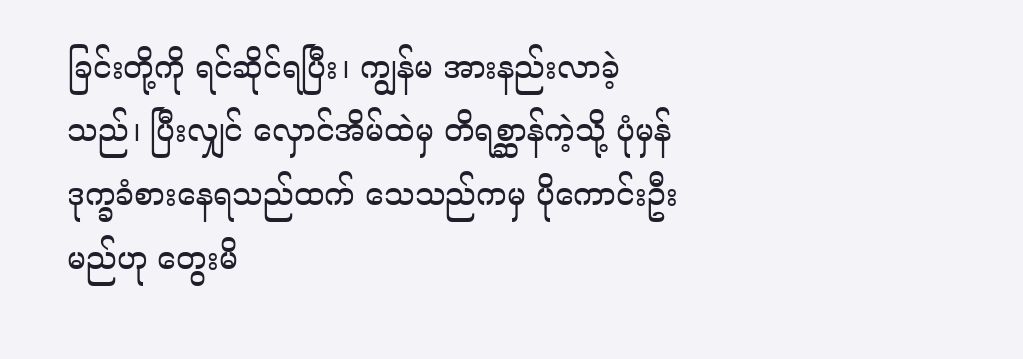ခြင်းတို့ကို ရင်ဆိုင်ရပြီး၊ ကျွန်မ အားနည်းလာခဲ့သည်၊ ပြီးလျှင် လှောင်အိမ်ထဲမှ တိရစ္ဆာန်ကဲ့သို့ ပုံမှန် ဒုက္ခခံစားနေရသည်ထက် သေသည်ကမှ ပိုကောင်းဦးမည်ဟု တွေးမိ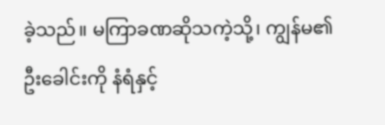ခဲ့သည်။ မကြာခဏဆိုသကဲ့သို့၊ ကျွန်မ၏ ဦးခေါင်းကို နံရံနှင့်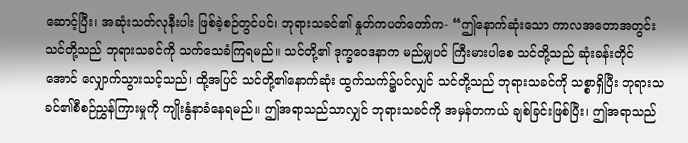ဆောင့်ပြီး၊ အဆုံးသတ်လုနီးပါး ဖြစ်ခဲ့စဉ်တွင်ပင်၊ ဘုရားသခင်၏ နှုတ်ကပတ်တော်က- “ဤနောက်ဆုံးသော ကာလအတောအတွင်း သင်တို့သည် ဘုရားသခင်ကို သက်သေခံကြရမည်။ သင်တို့၏ ဒုက္ခဝေဒနာက မည်မျှပင် ကြီးမားပါစေ သင်တို့သည် ဆုံးခန်းတိုင်အောင် လျှောက်သွားသင့်သည်၊ ထို့အပြင် သင်တို့၏နောက်ဆုံး ထွက်သက်၌ပင်လျှင် သင်တို့သည် ဘုရားသခင်ကို သစ္စာရှိပြီး ဘုရားသခင်၏စီစဉ်ညွှန်ကြားမှုကို ကျိုးနွံနာခံနေရမည်။ ဤအရာသည်သာလျှင် ဘုရားသခင်ကို အမှန်တကယ် ချစ်ခြင်းဖြစ်ပြီး၊ ဤအရာသည်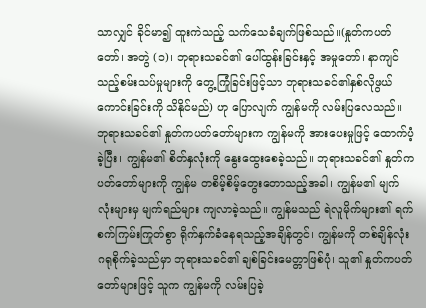သာလျှင် ခိုင်မာ၍ ထူးကဲသည့် သက်သေခံချက်ဖြစ်သည်။(နှုတ်ကပတ်တော်၊ အတွဲ (၁)၊ ဘုရားသခင်၏ ပေါ်ထွန်းခြင်းနှင့် အမှုတော်၊ နာကျင်သည့်စမ်းသပ်မှုများကို တွေ့ကြုံခြင်းဖြင့်သာ ဘုရားသခင်၏နှစ်လိုဖွယ်ကောင်းခြင်းကို သိနိုင်မည်) ဟု ပြောလျက် ကျွန်မကို လမ်းပြလေသည်။ ဘုရားသခင်၏ နှုတ်ကပတ်တော်များက ကျွန်မကို အားပေးမှုဖြင့် ထောက်ပံ့ခဲ့ပြီး၊ ကျွန်မ၏ စိတ်နှလုံးကို နွေးထွေးစေခဲ့သည်။ ဘုရားသခင်၏ နှုတ်ကပတ်တော်များကို ကျွန်မ တစိမ့်စိမ့်တွေးတောသည့်အခါ၊ ကျွန်မ၏ မျက်လုံးများမှ မျက်ရည်များ ကျလာခဲ့သည်။ ကျွန်မသည် ရဲလူမိုက်များ၏ ရက်စက်ကြမ်းကြုတ်စွာ ရိုက်နှက်ခံနေရသည့်အချိန်တွင်၊ ကျွန်မကို တစ်ချိန်လုံး ဂရုစိုက်ခဲ့သည်မှာ ဘုရားသခင်၏ ချစ်ခြင်းမေတ္တာဖြစ်ပုံ၊ သူ၏ နှုတ်ကပတ်တော်များဖြင့် သူက ကျွန်မကို လမ်းပြခဲ့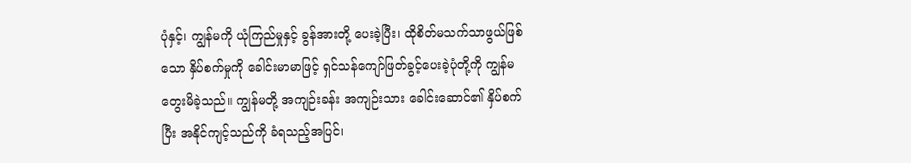ပုံနှင့်၊ ကျွန်မကို ယုံကြည်မှုနှင့် ခွန်အားတို့ ပေးခဲ့ပြီး၊ ထိုစိတ်မသက်သာဖွယ်ဖြစ်သော နှိပ်စက်မှုကို ခေါင်းမာမာဖြင့် ရှင်သန်ကျော်ဖြတ်ခွင့်ပေးခဲ့ပုံတို့ကို ကျွန်မ တွေးမိခဲ့သည်။ ကျွန်မတို့ အကျဉ်းခန်း အကျဉ်းသား ခေါင်းဆောင်၏ နှိပ်စက်ပြီး အနိုင်ကျင့်သည်ကို ခံရသည့်အပြင်၊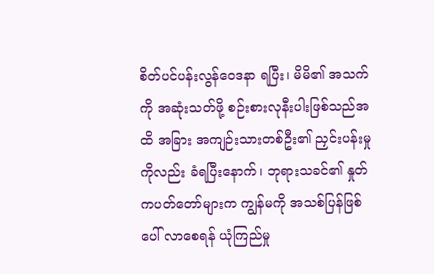စိတ်ပင်ပန်းလွန်ဝေဒနာ ရပြီး၊ မိမိ၏ အသက်ကို အဆုံးသတ်ဖို့ စဉ်းစားလုနီးပါးဖြစ်သည်အထိ အခြား အကျဉ်းသားတစ်ဦး၏ ညှင်းပန်းမှုကိုလည်း ခံရပြီးနောက်၊ ဘုရားသခင်၏ နှုတ်ကပတ်တော်များက ကျွန်မကို အသစ်ပြန်ဖြစ်ပေါ် လာစေရန် ယုံကြည်မှု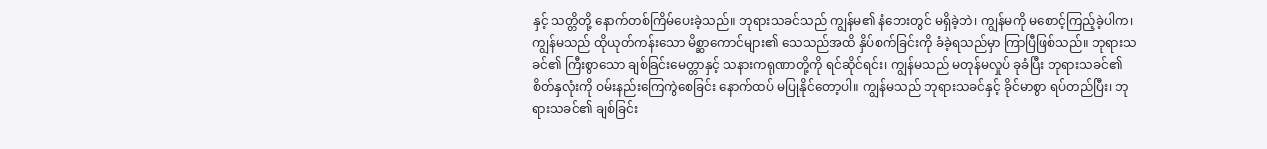နှင့် သတ္တိတို့ နောက်တစ်ကြိမ်ပေးခဲ့သည်။ ဘုရားသခင်သည် ကျွန်မ၏ နံဘေးတွင် မရှိခဲ့ဘဲ၊ ကျွန်မကို မစောင့်ကြည့်ခဲ့ပါက၊ ကျွန်မသည် ထိုယုတ်ကန်းသော မိစ္ဆာကောင်များ၏ သေသည်အထိ နှိပ်စက်ခြင်းကို ခံခဲ့ရသည်မှာ ကြာပြီဖြစ်သည်။ ဘုရားသခင်၏ ကြီးစွာသော ချစ်ခြင်းမေတ္တာနှင့် သနားကရုဏာတို့ကို ရင်ဆိုင်ရင်း၊ ကျွန်မသည် မတုန်မလှုပ် ခုခံပြီး ဘုရားသခင်၏ စိတ်နှလုံးကို ဝမ်းနည်းကြေကွဲစေခြင်း နောက်ထပ် မပြုနိုင်တော့ပါ။ ကျွန်မသည် ဘုရားသခင်နှင့် ခိုင်မာစွာ ရပ်တည်ပြီး၊ ဘုရားသခင်၏ ချစ်ခြင်း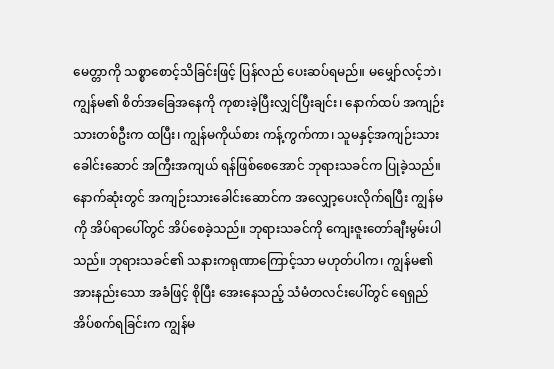မေတ္တာကို သစ္စာစောင့်သိခြင်းဖြင့် ပြန်လည် ပေးဆပ်ရမည်။ မမျှော်လင့်ဘဲ၊ ကျွန်မ၏ စိတ်အခြေအနေကို ကုစားခဲ့ပြီးလျှင်ပြီးချင်း၊ နောက်ထပ် အကျဉ်းသားတစ်ဦးက ထပြီး၊ ကျွန်မကိုယ်စား ကန့်ကွက်ကာ၊ သူမနှင့်အကျဉ်းသားခေါင်းဆောင် အကြီးအကျယ် ရန်ဖြစ်စေအောင် ဘုရားသခင်က ပြုခဲ့သည်။ နောက်ဆုံးတွင် အကျဉ်းသားခေါင်းဆောင်က အလျှော့ပေးလိုက်ရပြီး ကျွန်မကို အိပ်ရာပေါ်တွင် အိပ်စေခဲ့သည်။ ဘုရားသခင်ကို ကျေးဇူးတော်ချီးမွမ်းပါသည်။ ဘုရားသခင်၏ သနားကရုဏာကြောင့်သာ မဟုတ်ပါက၊ ကျွန်မ၏ အားနည်းသော အခံဖြင့် စိုပြီး အေးနေသည့် သံမံတလင်းပေါ်တွင် ရေရှည် အိပ်စက်ရခြင်းက ကျွန်မ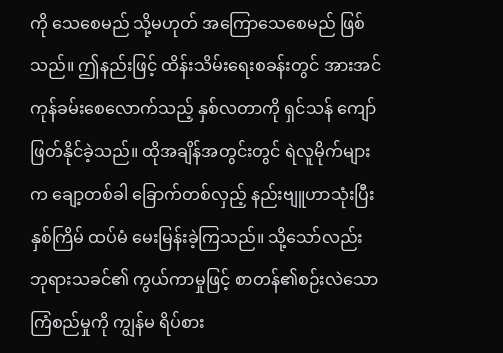ကို သေစေမည် သို့မဟုတ် အကြောသေစေမည် ဖြစ်သည်။ ဤနည်းဖြင့် ထိန်းသိမ်းရေးစခန်းတွင် အားအင်ကုန်ခမ်းစေလောက်သည့် နှစ်လတာကို ရှင်သန် ကျော်ဖြတ်နိုင်ခဲ့သည်။ ထိုအချိန်အတွင်းတွင် ရဲလူမိုက်များက ချော့တစ်ခါ ခြောက်တစ်လှည့် နည်းဗျူဟာသုံးပြီး နှစ်ကြိမ် ထပ်မံ မေးမြန်းခဲ့ကြသည်။ သို့သော်လည်း ဘုရားသခင်၏ ကွယ်ကာမှုဖြင့် စာတန်၏စဉ်းလဲသော ကြံစည်မှုကို ကျွန်မ ရိပ်စား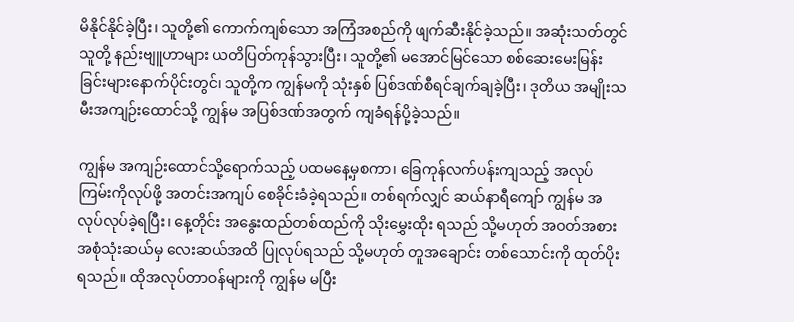မိနိုင်နိုင်ခဲ့ပြီး၊ သူတို့၏ ကောက်ကျစ်သော အကြံအစည်ကို ဖျက်ဆီးနိုင်ခဲ့သည်။ အဆုံးသတ်တွင် သူတို့ နည်းဗျူဟာများ ယတိပြတ်ကုန်သွားပြီး၊ သူတို့၏ မအောင်မြင်သော စစ်ဆေးမေးမြန်းခြင်းများနောက်ပိုင်းတွင်၊ သူတို့က ကျွန်မကို သုံးနှစ် ပြစ်ဒဏ်စီရင်ချက်ချခဲ့ပြီး၊ ဒုတိယ အမျိုးသမီးအကျဉ်းထောင်သို့ ကျွန်မ အပြစ်ဒဏ်အတွက် ကျခံရန်ပို့ခဲ့သည်။

ကျွန်မ အကျဉ်းထောင်သို့ရောက်သည့် ပထမနေ့မှစကာ၊ ခြေကုန်လက်ပန်းကျသည့် အလုပ်ကြမ်းကိုလုပ်ဖို့ အတင်းအကျပ် စေခိုင်းခံခဲ့ရသည်။ တစ်ရက်လျှင် ဆယ်နာရီကျော် ကျွန်မ အလုပ်လုပ်ခဲ့ရပြီး၊ နေ့တိုင်း အနွေးထည်တစ်ထည်ကို သိုးမွှေးထိုး ရသည် သို့မဟုတ် အဝတ်အစား အစုံသုံးဆယ်မှ လေးဆယ်အထိ ပြုလုပ်ရသည် သို့မဟုတ် တူအချောင်း တစ်သောင်းကို ထုတ်ပိုးရသည်။ ထိုအလုပ်တာဝန်များကို ကျွန်မ မပြီး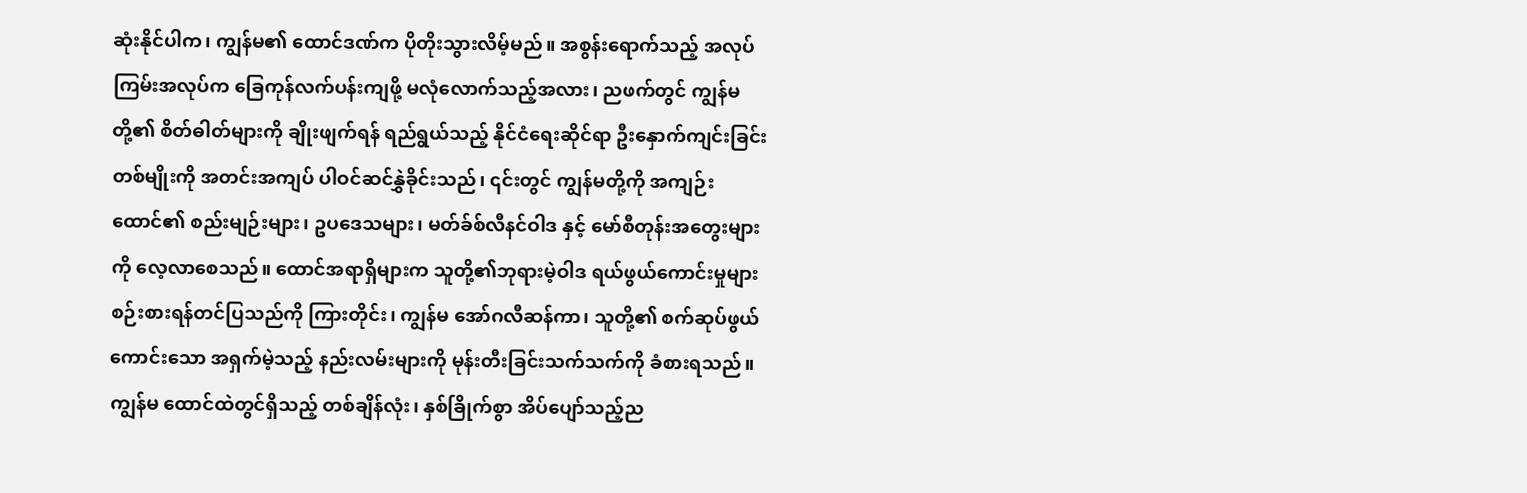ဆုံးနိုင်ပါက၊ ကျွန်မ၏ ထောင်ဒဏ်က ပိုတိုးသွားလိမ့်မည်။ အစွန်းရောက်သည့် အလုပ်ကြမ်းအလုပ်က ခြေကုန်လက်ပန်းကျဖို့ မလုံလောက်သည့်အလား၊ ညဖက်တွင် ကျွန်မတို့၏ စိတ်ဓါတ်များကို ချိုးဖျက်ရန် ရည်ရွယ်သည့် နိုင်ငံရေးဆိုင်ရာ ဦးနှောက်ကျင်းခြင်း တစ်မျိုးကို အတင်းအကျပ် ပါဝင်ဆင်နွှဲခိုင်းသည်၊ ၎င်းတွင် ကျွန်မတို့ကို အကျဉ်းထောင်၏ စည်းမျဉ်းများ၊ ဥပဒေသများ၊ မတ်ခ်စ်လီနင်ဝါဒ နှင့် မော်စီတုန်းအတွေးများကို လေ့လာစေသည်။ ထောင်အရာရှိများက သူတို့၏ဘုရားမဲ့ဝါဒ ရယ်ဖွယ်ကောင်းမှုများ စဉ်းစားရန်တင်ပြသည်ကို ကြားတိုင်း၊ ကျွန်မ အော်ဂလီဆန်ကာ၊ သူတို့၏ စက်ဆုပ်ဖွယ်ကောင်းသော အရှက်မဲ့သည့် နည်းလမ်းများကို မုန်းတီးခြင်းသက်သက်ကို ခံစားရသည်။ ကျွန်မ ထောင်ထဲတွင်ရှိသည့် တစ်ချိန်လုံး၊ နှစ်ခြိုက်စွာ အိပ်ပျော်သည့်ည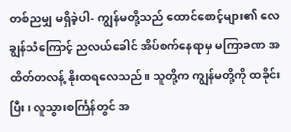တစ်ညမျှ မရှိခဲ့ပါ- ကျွန်မတို့သည် ထောင်စောင့်များ၏ လေချွန်သံကြောင့် ညလယ်ခေါင် အိပ်စက်နေရာမှ မကြာခဏ အထိတ်တလန့် နိုးထရလေသည်။ သူတို့က ကျွန်မတို့ကို ထခိုင်းပြီး၊ လူသွားစင်္ကြန်တွင် အ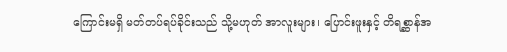ကြောင်းမရှိ မတ်တပ်ရပ်ခိုင်းသည် သို့မဟုတ် အာလူးများ၊ ပြောင်းဖူးနှင့် တိရစ္ဆာန်အ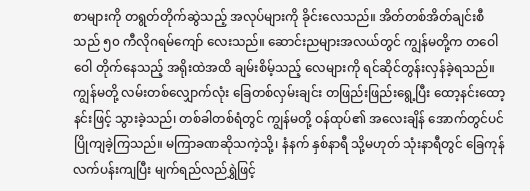စာများကို တရွတ်တိုက်ဆွဲသည့် အလုပ်များကို ခိုင်းလေသည်။ အိတ်တစ်အိတ်ချင်းစီသည် ၅၀ ကီလိုဂရမ်ကျော် လေးသည်။ ဆောင်းညများအလယ်တွင် ကျွန်မတို့က တဝေါဝေါ တိုက်နေသည့် အရိုးထဲအထိ ချမ်းစိမ့်သည့် လေများကို ရင်ဆိုင်တွန်းလှန်ခဲ့ရသည်။ ကျွန်မတို့ လမ်းတစ်လျှောက်လုံး ခြေတစ်လှမ်းချင်း တဖြည်းဖြည်းရွေ့ပြီး ထော့နင်းထော့နင်းဖြင့် သွားခဲ့သည်၊ တစ်ခါတစ်ရံတွင် ကျွန်မတို့ ဝန်ထုပ်၏ အလေးချိန် အောက်တွင်ပင် ပြိုကျခဲ့ကြသည်။ မကြာခဏဆိုသကဲ့သို့၊ နံနက် နှစ်နာရီ သို့မဟုတ် သုံးနာရီတွင် ခြေကုန်လက်ပန်းကျပြီး မျက်ရည်လည်ရွှဲဖြင့်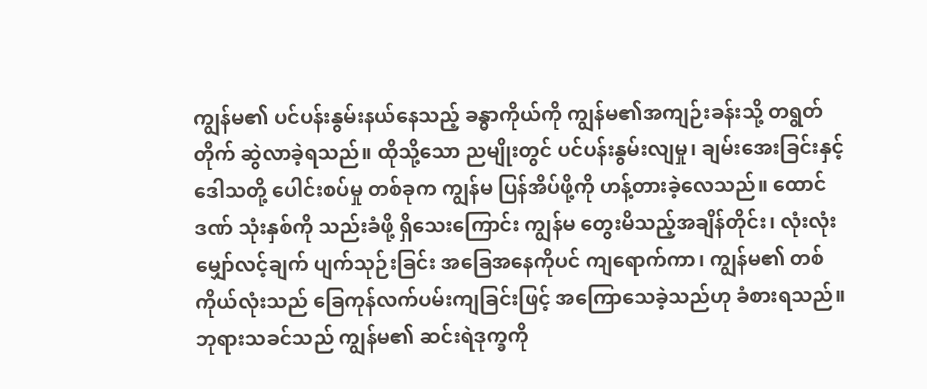ကျွန်မ၏ ပင်ပန်းနွမ်းနယ်နေသည့် ခန္ဓာကိုယ်ကို ကျွန်မ၏အကျဉ်းခန်းသို့ တရွတ်တိုက် ဆွဲလာခဲ့ရသည်။ ထိုသို့သော ညမျိုးတွင် ပင်ပန်းနွမ်းလျမှု၊ ချမ်းအေးခြင်းနှင့် ဒေါသတို့ ပေါင်းစပ်မှု တစ်ခုက ကျွန်မ ပြန်အိပ်ဖို့ကို ဟန့်တားခဲ့လေသည်။ ထောင်ဒဏ် သုံးနှစ်ကို သည်းခံဖို့ ရှိသေးကြောင်း ကျွန်မ တွေးမိသည့်အချိန်တိုင်း၊ လုံးလုံး မျှော်လင့်ချက် ပျက်သုဉ်းခြင်း အခြေအနေကိုပင် ကျရောက်ကာ၊ ကျွန်မ၏ တစ်ကိုယ်လုံးသည် ခြေကုန်လက်ပမ်းကျခြင်းဖြင့် အကြောသေခဲ့သည်ဟု ခံစားရသည်။ ဘုရားသခင်သည် ကျွန်မ၏ ဆင်းရဲဒုက္ခကို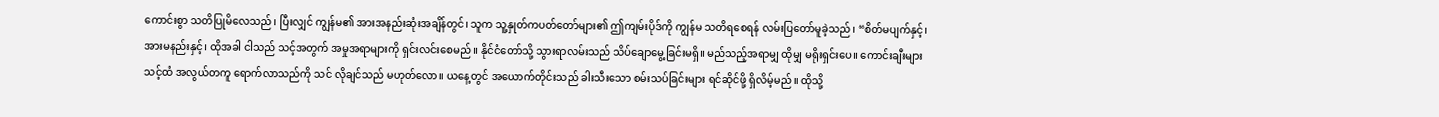ကောင်းစွာ သတိပြုမိလေသည်၊ ပြီးလျှင် ကျွန်မ၏ အားအနည်းဆုံးအချိန်တွင်၊ သူက သူ့နှုတ်ကပတ်တော်များ၏ ဤကျမ်းပိုဒ်ကို ကျွန်မ သတိရစေရန် လမ်းပြတော်မူခဲ့သည်၊ “စိတ်မပျက်နှင့်၊ အားမနည်းနှင့်၊ ထိုအခါ ငါသည် သင့်အတွက် အမှုအရာများကို ရှင်းလင်းစေမည်။ နိုင်ငံတော်သို့ သွားရာလမ်းသည် သိပ်ချောမွေ့ခြင်းမရှိ။ မည်သည့်အရာမျှ ထိုမျှ မရိုးရှင်းပေ။ ကောင်းချီးများ သင့်ထံ အလွယ်တကူ ရောက်လာသည်ကို သင် လိုချင်သည် မဟုတ်လော။ ယနေ့တွင် အယောက်တိုင်းသည် ခါးသီးသော စမ်းသပ်ခြင်းများ ရင်ဆိုင်ဖို့ ရှိလိမ့်မည်။ ထိုသို့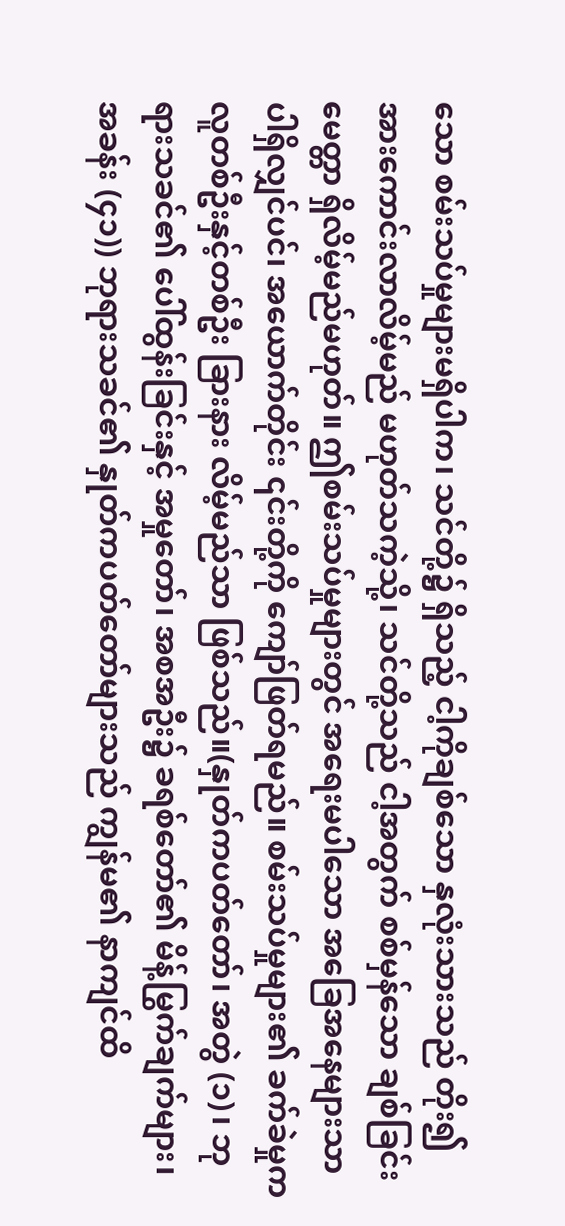သော စမ်းသပ်မှုများမရှိပါက၊ သင်တို့၌ ရှိသည့် ငါ့ကိုချစ်သော နှလုံးသားသည် တိုး၍ အားကောင်းလာလိမ့်မည် မဟုတ်သကဲ့သို့၊ သင်တို့သည် ငါ့အတွက် စစ်မှန်သော ချစ်ခြင်းမေတ္တာ ရှိလိမ့်မည်မဟုတ်။ ဤစမ်းသပ်မှုများတွင် အရေးမပါသော အခြေအနေများသာ ပါရှိလျှင်ပင်၊ အယောက်တိုင်း ၎င်းတို့ကို ကျော်ဖြတ်ရမည်။ စမ်းသပ်မှုများ၏ ခက်ခဲမှုက လူတစ်ဦးနှင့်တစ်ဦး ခြားနား လိမ့်မည်သာ ဖြစ်သည်။(နှုတ်ကပတ်တော်၊ အတွဲ (၁)၊ ဘုရားသခင်၏ ပေါ်ထွန်းခြင်းနှင့် အမှုတော်၊ အစအဦး၌ ခရစ်တော်၏ မိန့်မြွက်ချက်များ၊ အခန်း (၄၁)) ဘုရားသခင်၏ နှုတ်ကပတ်တော်များသည် ကျွန်မ၏ နာကျင်ထိ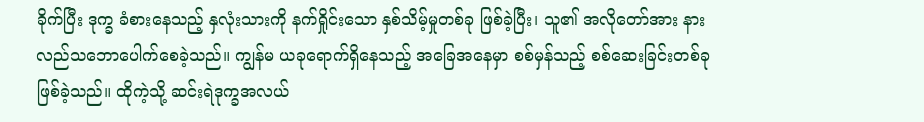ခိုက်ပြီး ဒုက္ခ ခံစားနေသည့် နှလုံးသားကို နက်ရှိုင်းသော နှစ်သိမ့်မှုတစ်ခု ဖြစ်ခဲ့ပြီး၊ သူ၏ အလိုတော်အား နားလည်သဘောပေါက်စေခဲ့သည်။ ကျွန်မ ယခုရောက်ရှိနေသည့် အခြေအနေမှာ စစ်မှန်သည့် စစ်ဆေးခြင်းတစ်ခု ဖြစ်ခဲ့သည်။ ထိုကဲ့သို့ ဆင်းရဲဒုက္ခအလယ်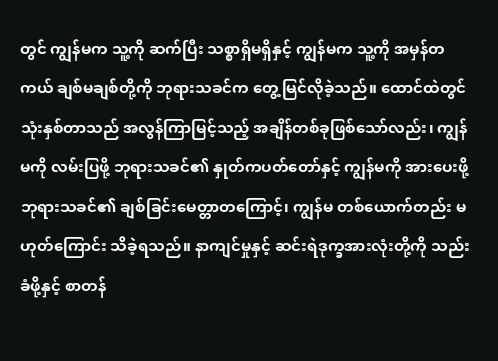တွင် ကျွန်မက သူ့ကို ဆက်ပြီး သစ္စာရှိမရှိနှင့် ကျွန်မက သူ့ကို အမှန်တကယ် ချစ်မချစ်တို့ကို ဘုရားသခင်က တွေ့မြင်လိုခဲ့သည်။ ထောင်ထဲတွင် သုံးနှစ်တာသည် အလွန်ကြာမြင့်သည့် အချိန်တစ်ခုဖြစ်သော်လည်း၊ ကျွန်မကို လမ်းပြဖို့ ဘုရားသခင်၏ နှုတ်ကပတ်တော်နှင့် ကျွန်မကို အားပေးဖို့ ဘုရားသခင်၏ ချစ်ခြင်းမေတ္တာတကြောင့်၊ ကျွန်မ တစ်ယောက်တည်း မဟုတ်ကြောင်း သိခဲ့ရသည်။ နာကျင်မှုနှင့် ဆင်းရဲဒုက္ခအားလုံးတို့ကို သည်းခံဖို့နှင့် စာတန်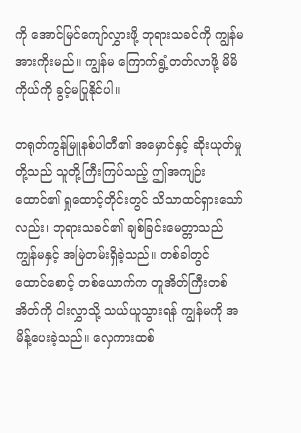ကို အောင်မြင်ကျော်လွှားဖို့ ဘုရားသခင်ကို ကျွန်မ အားကိုးမည်။ ကျွန်မ ကြောက်ရွံ့တတ်လာဖို့ မိမိကိုယ်ကို ခွင့်မပြုနိုင်ပါ။

တရုတ်ကွန်မြူနစ်ပါတီ၏ အမှောင်နှင့် ဆိုးယုတ်မှုတို့သည် သူတို့ကြီးကြပ်သည့် ဤအကျဉ်းထောင်၏ ရှုထောင့်တိုင်းတွင် သိသာထင်ရှားသော်လည်း၊ ဘုရားသခင်၏ ချစ်ခြင်းမေတ္တာသည် ကျွန်မနှင့် အမြဲတမ်းရှိခဲ့သည်။ တစ်ခါတွင် ထောင်စောင့် တစ်ယောက်က တူအိတ်ကြီးတစ်အိတ်ကို ငါးလွှာသို့ သယ်ယူသွားရန် ကျွန်မကို အမိန့်ပေးခဲ့သည်။ လှေကားထစ်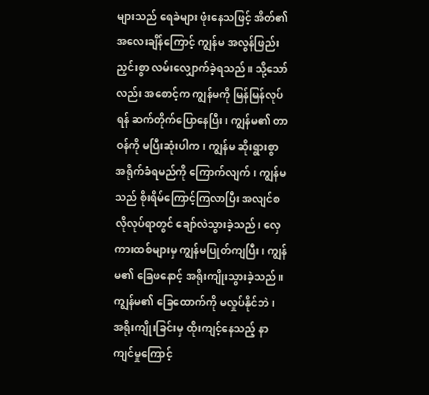များသည် ရေခဲများ ဖုံးနေသဖြင့် အိတ်၏ အလေးချိန်ကြောင့် ကျွန်မ အလွန်ဖြည်းညှင်းစွာ လမ်းလျှောက်ခဲ့ရသည်။ သို့သော်လည်း အစောင့်က ကျွန်မကို မြန်မြန်လုပ်ရန် ဆက်တိုက်ပြောနေပြီး၊ ကျွန်မ၏ တာဝန်ကို မပြီးဆုံးပါက၊ ကျွန်မ ဆိုးရွားစွာ အရိုက်ခံရမည်ကို ကြောက်လျက်၊ ကျွန်မသည် စိုးရိမ်ကြောင့်ကြလာပြီး အလျင်စလိုလုပ်ရာတွင် ချော်လဲသွားခဲ့သည်၊ လှေကားထစ်များမှ ကျွန်မပြုတ်ကျပြီး၊ ကျွန်မ၏ ခြေဖနောင့် အရိုးကျိုးသွားခဲ့သည်။ ကျွန်မ၏ ခြေထောက်ကို မလှုပ်နိုင်ဘဲ၊ အရိုးကျိုးခြင်းမှ ထိုးကျင့်နေသည့် နာကျင်မှုကြောင့်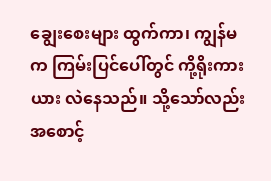ချွေးစေးများ ထွက်ကာ၊ ကျွန်မက ကြမ်းပြင်ပေါ်တွင် ကို့ရိုးကားယား လဲနေသည်။ သို့သော်လည်း အစောင့်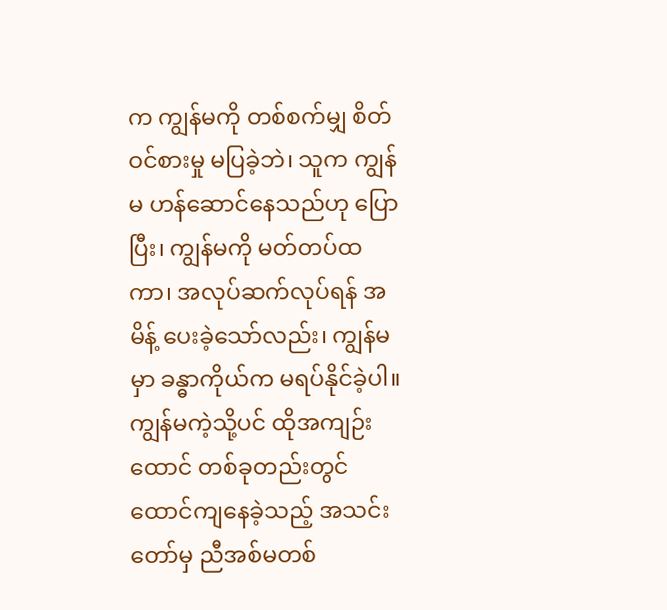က ကျွန်မကို တစ်စက်မျှ စိတ်ဝင်စားမှု မပြခဲ့ဘဲ၊ သူက ကျွန်မ ဟန်ဆောင်နေသည်ဟု ပြောပြီး၊ ကျွန်မကို မတ်တပ်ထကာ၊ အလုပ်ဆက်လုပ်ရန် အမိန့် ပေးခဲ့သော်လည်း၊ ကျွန်မမှာ ခန္ဓာကိုယ်က မရပ်နိုင်ခဲ့ပါ။ ကျွန်မကဲ့သို့ပင် ထိုအကျဉ်းထောင် တစ်ခုတည်းတွင် ထောင်ကျနေခဲ့သည့် အသင်းတော်မှ ညီအစ်မတစ်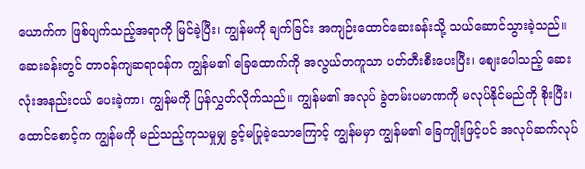ယောက်က ဖြစ်ပျက်သည့်အရာကို မြင်ခဲ့ပြီး၊ ကျွန်မကို ချက်ခြင်း အကျဉ်းထောင်ဆေးခန်းသို့ သယ်ဆောင်သွားခဲ့သည်။ ဆေးခန်းတွင် တာဝန်ကျဆရာဝန်က ကျွန်မ၏ ခြေထောက်ကို အလွယ်တကူသာ ပတ်တီးစီးပေးပြီး၊ စျေးပေါသည့် ဆေးလုံးအနည်းငယ် ပေးခဲ့ကာ၊ ကျွန်မကို ပြန်လွှတ်လိုက်သည်။ ကျွန်မ၏ အလုပ် ခွဲတမ်းပမာဏကို မလုပ်နိုင်မည်ကို စိုးပြီး၊ ထောင်စောင့်က ကျွန်မကို မည်သည့်ကုသမှုမျှ ခွင့်မပြုခဲ့သောကြောင့် ကျွန်မမှာ ကျွန်မ၏ ခြေကျိုးဖြင့်ပင် အလုပ်ဆက်လုပ်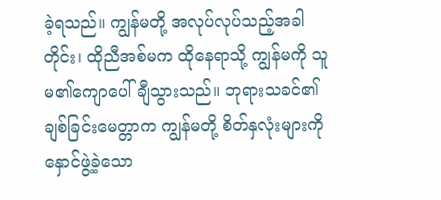ခဲ့ရသည်။ ကျွန်မတို့ အလုပ်လုပ်သည့်အခါတိုင်း၊ ထိုညီအစ်မက ထိုနေရာသို့ ကျွန်မကို သူမ၏ကျောပေါ် ချီသွားသည်။ ဘုရားသခင်၏ ချစ်ခြင်းမေတ္တာက ကျွန်မတို့ စိတ်နှလုံးများကို နှောင်ဖွဲ့ခဲ့သော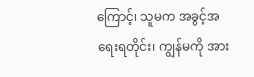ကြောင့်၊ သူမက အခွင့်အရေးရတိုင်း၊ ကျွန်မကို အား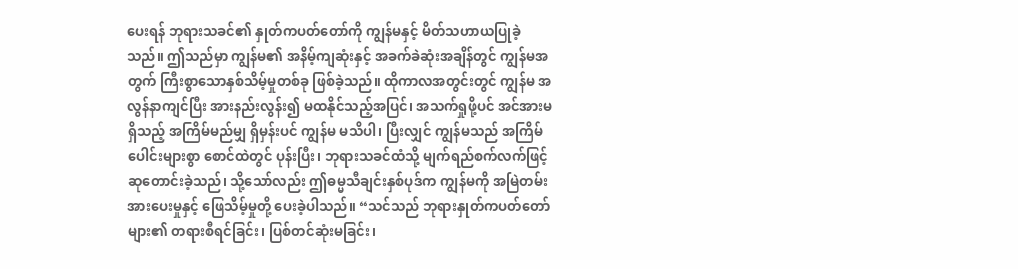ပေးရန် ဘုရားသခင်၏ နှုတ်ကပတ်တော်ကို ကျွန်မနှင့် မိတ်သဟာယပြုခဲ့သည်။ ဤသည်မှာ ကျွန်မ၏ အနိမ့်ကျဆုံးနှင့် အခက်ခဲဆုံးအချိန်တွင် ကျွန်မအတွက် ကြီးစွာသောနှစ်သိမ့်မှုတစ်ခု ဖြစ်ခဲ့သည်။ ထိုကာလအတွင်းတွင် ကျွန်မ အလွန်နာကျင်ပြီး အားနည်းလွန်း၍ မထနိုင်သည့်အပြင်၊ အသက်ရှုဖို့ပင် အင်အားမရှိသည့် အကြိမ်မည်မျှ ရှိမှန်းပင် ကျွန်မ မသိပါ၊ ပြီးလျှင် ကျွန်မသည် အကြိမ်ပေါင်းများစွာ စောင်ထဲတွင် ပုန်းပြီး၊ ဘုရားသခင်ထံသို့ မျက်ရည်စက်လက်ဖြင့် ဆုတောင်းခဲ့သည်၊ သို့သော်လည်း ဤဓမ္မသီချင်းနှစ်ပုဒ်က ကျွန်မကို အမြဲတမ်း အားပေးမှုနှင့် ဖြေသိမ့်မှုတို့ ပေးခဲ့ပါသည်။ “သင်သည် ဘုရားနှုတ်ကပတ်တော်များ၏ တရားစီရင်ခြင်း၊ ပြစ်တင်ဆုံးမခြင်း၊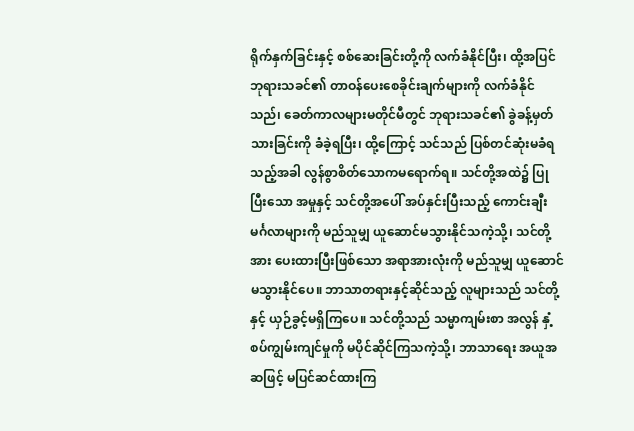ရိုက်နှက်ခြင်းနှင့် စစ်ဆေးခြင်းတို့ကို လက်ခံနိုင်ပြီး၊ ထို့အပြင် ဘုရားသခင်၏ တာဝန်ပေးစေခိုင်းချက်များကို လက်ခံနိုင်သည်၊ ခေတ်ကာလများမတိုင်မီတွင် ဘုရားသခင်၏ ခွဲခန့်မှတ်သားခြင်းကို ခံခဲ့ရပြီး၊ ထို့ကြောင့် သင်သည် ပြစ်တင်ဆုံးမခံရသည့်အခါ လွန်စွာစိတ်သောကမရောက်ရ။ သင်တို့အထဲ၌ ပြုပြီးသော အမှုနှင့် သင်တို့အပေါ် အပ်နှင်းပြီးသည့် ကောင်းချီးမင်္ဂလာများကို မည်သူမျှ ယူဆောင်မသွားနိုင်သကဲ့သို့၊ သင်တို့အား ပေးထားပြီးဖြစ်သော အရာအားလုံးကို မည်သူမျှ ယူဆောင်မသွားနိုင်ပေ။ ဘာသာတရားနှင့်ဆိုင်သည့် လူများသည် သင်တို့နှင့် ယှဉ်ခွင့်မရှိကြပေ။ သင်တို့သည် သမ္မာကျမ်းစာ အလွန် နှံ့စပ်ကျွမ်းကျင်မှုကို မပိုင်ဆိုင်ကြသကဲ့သို့၊ ဘာသာရေး အယူအဆဖြင့် မပြင်ဆင်ထားကြ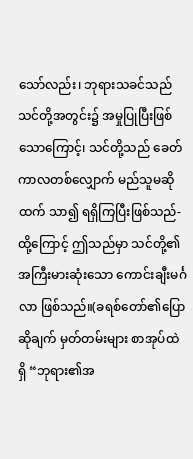သော်လည်း၊ ဘုရားသခင်သည် သင်တို့အတွင်း၌ အမှုပြုပြီးဖြစ်သောကြောင့်၊ သင်တို့သည် ခေတ်ကာလတစ်လျှောက် မည်သူမဆိုထက် သာ၍ ရရှိကြပြီးဖြစ်သည်- ထို့ကြောင့် ဤသည်မှာ သင်တို့၏ အကြီးမားဆုံးသော ကောင်းချီးမင်္ဂလာ ဖြစ်သည်။(ခရစ်တော်၏ပြောဆိုချက် မှတ်တမ်းများ စာအုပ်ထဲရှိ “ဘုရား၏အ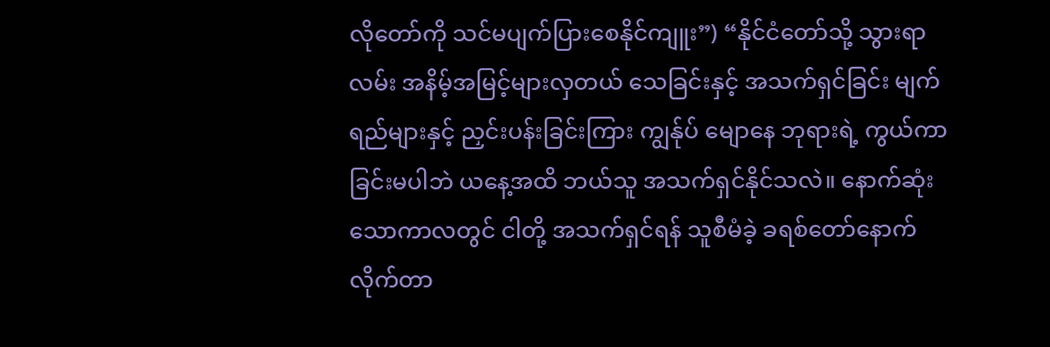လိုတော်ကို သင်မပျက်ပြားစေနိုင်ကျူး”) “နိုင်ငံတော်သို့ သွားရာလမ်း အနိမ့်အမြင့်များလှတယ် သေခြင်းနှင့် အသက်ရှင်ခြင်း မျက်ရည်များနှင့် ညှင်းပန်းခြင်းကြား ကျွန်ုပ် မျောနေ ဘုရားရဲ့ ကွယ်ကာခြင်းမပါဘဲ ယနေ့အထိ ဘယ်သူ အသက်ရှင်နိုင်သလဲ။ နောက်ဆုံးသောကာလတွင် ငါတို့ အသက်ရှင်ရန် သူစီမံခဲ့ ခရစ်တော်နောက်လိုက်တာ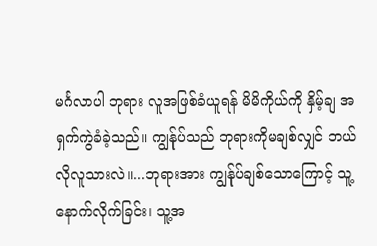မင်္ဂလာပါ ဘုရား လူအဖြစ်ခံယူရန် မိမိကိုယ်ကို နှိမ့်ချ အရှက်ကွဲခံခဲ့သည်။ ကျွန်ုပ်သည် ဘုရားကိုမချစ်လျှင် ဘယ်လိုလူသားလဲ။...ဘုရားအား ကျွန်ုပ်ချစ်သောကြောင့် သူ့နောက်လိုက်ခြင်း၊ သူ့အ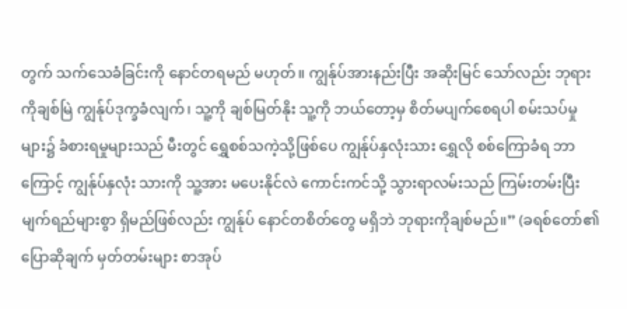တွက် သက်သေခံခြင်းကို နောင်တရမည် မဟုတ်။ ကျွန်ုပ်အားနည်းပြီး အဆိုးမြင် သော်လည်း ဘုရားကိုချစ်မြဲ ကျွန်ုပ်ဒုက္ခခံလျက်၊ သူ့ကို ချစ်မြတ်နိုး သူ့ကို ဘယ်တော့မှ စိတ်မပျက်စေရပါ စမ်းသပ်မှုများ၌ ခံစားရမှုများသည် မီးတွင် ရွှေစစ်သကဲ့သို့ဖြစ်ပေ ကျွန်ုပ်နှလုံးသား ရွှေလို စစ်ကြောခံရ ဘာကြောင့် ကျွန်ုပ်နှလုံး သားကို သူ့အား မပေးနိုင်လဲ ကောင်းကင်သို့ သွားရာလမ်းသည် ကြမ်းတမ်းပြီး မျက်ရည်များစွာ ရှိမည်ဖြစ်လည်း ကျွန်ုပ် နောင်တစိတ်တွေ မရှိဘဲ ဘုရားကိုချစ်မည်။” (ခရစ်တော်၏ပြောဆိုချက် မှတ်တမ်းများ စာအုပ်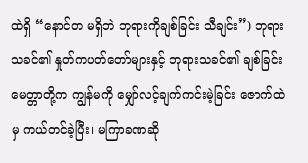ထဲရှိ “နောင်တ မရှိဘဲ ဘုရားကိုချစ်ခြင်း သီချင်း”) ဘုရားသခင်၏ နှုတ်ကပတ်တော်များနှင့် ဘုရားသခင်၏ ချစ်ခြင်းမေတ္တာတို့က ကျွန်မကို မျှော်လင့်ချက်ကင်းမဲ့ခြင်း ဇောက်ထဲမှ ကယ်တင်ခဲ့ပြီး၊ မကြာခဏဆို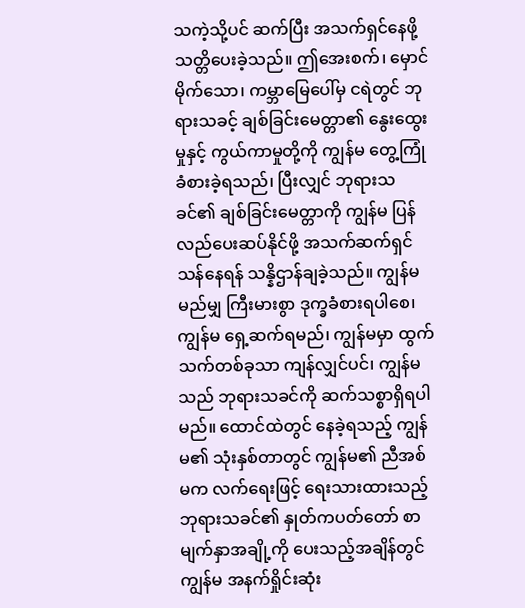သကဲ့သို့ပင် ဆက်ပြီး အသက်ရှင်နေဖို့ သတ္တိပေးခဲ့သည်။ ဤအေးစက်၊ မှောင်မိုက်သော၊ ကမ္ဘာမြေပေါ်မှ ငရဲတွင် ဘုရားသခင့် ချစ်ခြင်းမေတ္တာ၏ နွေးထွေးမှုနှင့် ကွယ်ကာမှုတို့ကို ကျွန်မ တွေ့ကြုံခံစားခဲ့ရသည်၊ ပြီးလျှင် ဘုရားသခင်၏ ချစ်ခြင်းမေတ္တာကို ကျွန်မ ပြန်လည်ပေးဆပ်နိုင်ဖို့ အသက်ဆက်ရှင်သန်နေရန် သန္နိဌာန်ချခဲ့သည်။ ကျွန်မ မည်မျှ ကြီးမားစွာ ဒုက္ခခံစားရပါစေ၊ ကျွန်မ ရှေ့ဆက်ရမည်၊ ကျွန်မမှာ ထွက်သက်တစ်ခုသာ ကျန်လျှင်ပင်၊ ကျွန်မသည် ဘုရားသခင်ကို ဆက်သစ္စာရှိရပါမည်။ ထောင်ထဲတွင် နေခဲ့ရသည့် ကျွန်မ၏ သုံးနှစ်တာတွင် ကျွန်မ၏ ညီအစ်မက လက်ရေးဖြင့် ရေးသားထားသည့် ဘုရားသခင်၏ နှုတ်ကပတ်တော် စာမျက်နှာအချို့ကို ပေးသည့်အချိန်တွင် ကျွန်မ အနက်ရှိုင်းဆုံး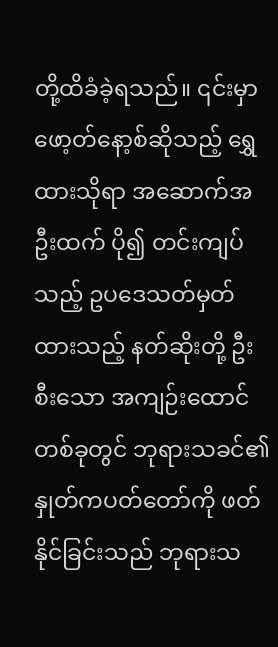တို့ထိခံခဲ့ရသည်။ ၎င်းမှာ ဖော့တ်နော့စ်ဆိုသည့် ရွှေထားသိုရာ အဆောက်အဦးထက် ပို၍ တင်းကျပ်သည့် ဥပဒေသတ်မှတ်ထားသည့် နတ်ဆိုးတို့ ဦးစီးသော အကျဉ်းထောင်တစ်ခုတွင် ဘုရားသခင်၏ နှုတ်ကပတ်တော်ကို ဖတ်နိုင်ခြင်းသည် ဘုရားသ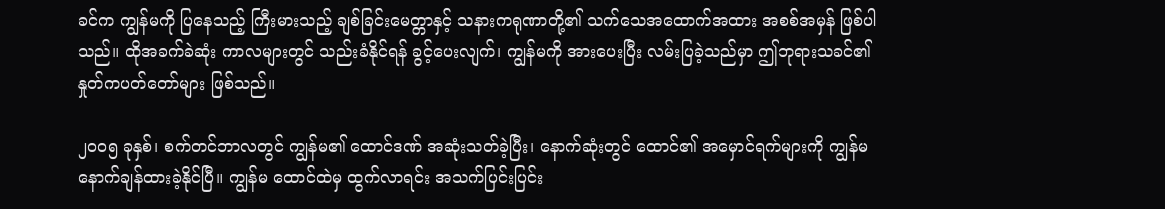ခင်က ကျွန်မကို ပြနေသည့် ကြီးမားသည့် ချစ်ခြင်းမေတ္တာနှင့် သနားကရုဏာတို့၏ သက်သေအထောက်အထား အစစ်အမှန် ဖြစ်ပါသည်။ ထိုအခက်ခဲဆုံး ကာလများတွင် သည်းခံနိုင်ရန် ခွင့်ပေးလျက်၊ ကျွန်မကို အားပေးပြီး လမ်းပြခဲ့သည်မှာ ဤဘုရားသခင်၏နှုတ်ကပတ်တော်များ ဖြစ်သည်။

၂၀၀၅ ခုနှစ်၊ စက်တင်ဘာလတွင် ကျွန်မ၏ ထောင်ဒဏ် အဆုံးသတ်ခဲ့ပြီး၊ နောက်ဆုံးတွင် ထောင်၏ အမှောင်ရက်များကို ကျွန်မ နောက်ချန်ထားခဲ့နိုင်ပြီ။ ကျွန်မ ထောင်ထဲမှ ထွက်လာရင်း အသက်ပြင်းပြင်း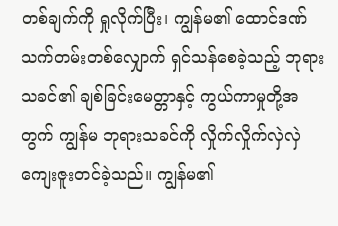တစ်ချက်ကို ရှုလိုက်ပြီး၊ ကျွန်မ၏ ထောင်ဒဏ် သက်တမ်းတစ်လျှောက် ရှင်သန်စေခဲ့သည့် ဘုရားသခင်၏ ချစ်ခြင်းမေတ္တာနှင့် ကွယ်ကာမှုတို့အတွက် ကျွန်မ ဘုရားသခင်ကို လှိုက်လှိုက်လှဲလှဲ ကျေးဇူးတင်ခဲ့သည်။ ကျွန်မ၏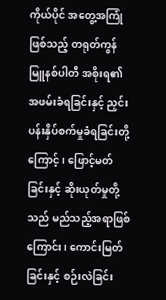ကိုယ်ပိုင် အတွေ့အကြုံဖြစ်သည့် တရုတ်ကွန်မြူနစ်ပါတီ အစိုးရ၏ အဖမ်းခံရခြင်းနှင့် ညှင်းပန်းနှိပ်စက်မှုခံရခြင်းတို့ကြောင့်၊ ဖြောင့်မတ်ခြင်းနှင့် ဆိုးယုတ်မှုတို့သည် မည်သည့်အရာဖြစ်ကြောင်း၊ ကောင်းမြတ်ခြင်းနှင့် စဉ်းလဲခြင်း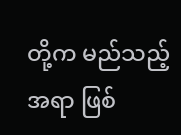တို့က မည်သည့်အရာ ဖြစ်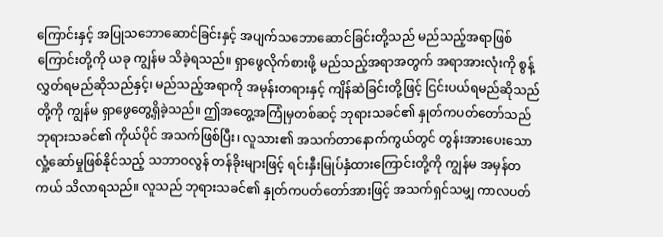ကြောင်းနှင့် အပြုသဘောဆောင်ခြင်းနှင့် အပျက်သဘောဆောင်ခြင်းတို့သည် မည်သည့်အရာဖြစ်ကြောင်းတို့ကို ယခု ကျွန်မ သိခဲ့ရသည်။ ရှာဖွေလိုက်စားဖို့ မည်သည့်အရာအတွက် အရာအားလုံးကို စွန့်လွှတ်ရမည်ဆိုသည်နှင့်၊ မည်သည့်အရာကို အမုန်းတရားနှင့် ကျိန်ဆဲခြင်းတို့ဖြင့် ငြင်းပယ်ရမည်ဆိုသည်တို့ကို ကျွန်မ ရှာဖွေတွေ့ရှိခဲ့သည်။ ဤအတွေ့အကြုံမှတစ်ဆင့် ဘုရားသခင်၏ နှုတ်ကပတ်တော်သည် ဘုရားသခင်၏ ကိုယ်ပိုင် အသက်ဖြစ်ပြီး၊ လူသား၏ အသက်တာနောက်ကွယ်တွင် တွန်းအားပေးသော လှုံ့ဆော်မှုဖြစ်နိုင်သည့် သဘာဝလွန် တန်ခိုးများဖြင့် ရင်းနှီးမြုပ်နှံထားကြောင်းတို့ကို ကျွန်မ အမှန်တကယ် သိလာရသည်။ လူသည် ဘုရားသခင်၏ နှုတ်ကပတ်တော်အားဖြင့် အသက်ရှင်သမျှ ကာလပတ်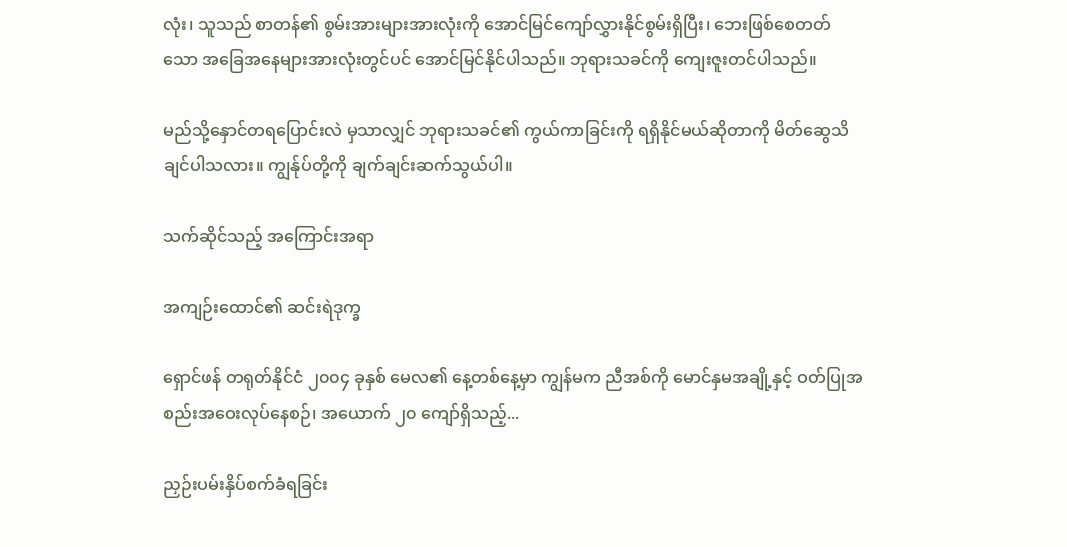လုံး၊ သူသည် စာတန်၏ စွမ်းအားများအားလုံးကို အောင်မြင်ကျော်လွှားနိုင်စွမ်းရှိပြီး၊ ဘေးဖြစ်စေတတ်သော အခြေအနေများအားလုံးတွင်ပင် အောင်မြင်နိုင်ပါသည်။ ဘုရားသခင်ကို ကျေးဇူးတင်ပါသည်။

မည်သို့နှောင်တရပြောင်းလဲ မှသာလျှင် ဘုရားသခင်၏ ကွယ်ကာခြင်းကို ရရှိနိုင်မယ်ဆိုတာကို မိတ်ဆွေသိချင်ပါသလား။ ကျွန်ုပ်တို့ကို ချက်ချင်းဆက်သွယ်ပါ။

သက်ဆိုင်သည့် အကြောင်းအရာ

အကျဉ်းထောင်၏ ဆင်းရဲဒုက္ခ

ရှောင်ဖန် တရုတ်နိုင်ငံ ၂၀၀၄ ခုနှစ် မေလ၏ နေ့တစ်နေ့မှာ ကျွန်မက ညီအစ်ကို မောင်နှမအချို့နှင့် ဝတ်ပြုအစည်းအဝေးလုပ်နေစဉ်၊ အယောက် ၂၀ ကျော်ရှိသည့်...

ညှဉ်းပမ်းနှိပ်စက်ခံရခြင်း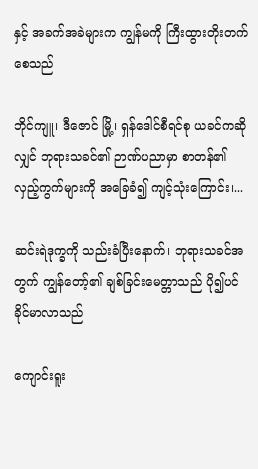နှင့် အခက်အခဲများက ကျွန်မကို ကြီးထွားတိုးတက်စေသည်

ဘိုင်ကျူ၊ ဒီဇောင် မြို့၊ ရှန်ဒေါင်စီရင်စု ယခင်ကဆိုလျှင် ဘုရားသခင်၏ ဉာဏ်ပညာမှာ စာတန်၏ လှည့်ကွက်များကို အခြေခံ၍ ကျင့်သုံးကြောင်း၊...

ဆင်းရဲဒုက္ခကို သည်းခံပြီးနောက်၊ ဘုရားသခင်အတွက် ကျွန်တော့်၏ ချစ်ခြင်းမေတ္တာသည် ပို၍ပင် ခိုင်မာလာသည်

ကျောင်းရူး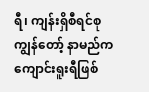ရီ၊ ကျန်းရှိစီရင်စုကျွန်တော့် နာမည်က ကျောင်းရူးရီဖြစ်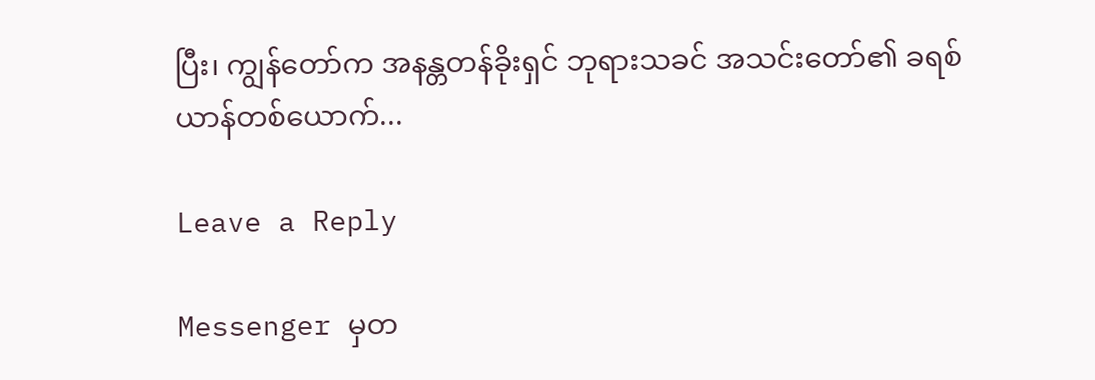ပြီး၊ ကျွန်တော်က အနန္တတန်ခိုးရှင် ဘုရားသခင် အသင်းတော်၏ ခရစ်ယာန်တစ်ယောက်...

Leave a Reply

Messenger မှတ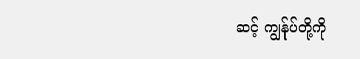ဆင့် ကျွန်ုပ်တို့ကို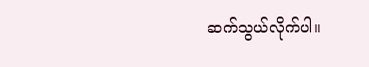ဆက်သွယ်လိုက်ပါ။